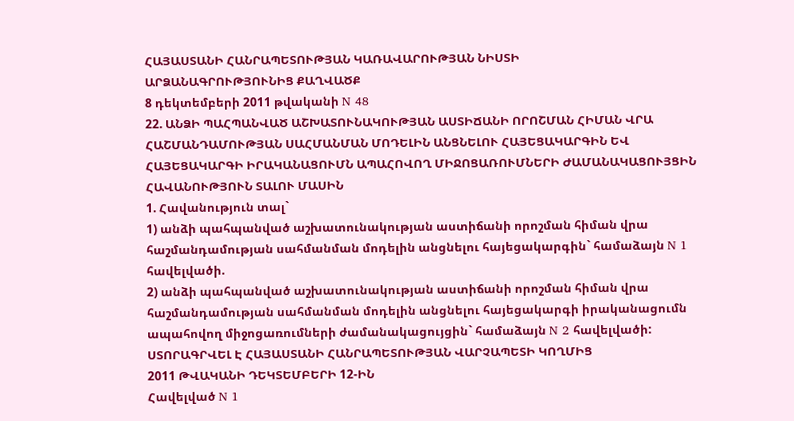ՀԱՅԱՍՏԱՆԻ ՀԱՆՐԱՊԵՏՈՒԹՅԱՆ ԿԱՌԱՎԱՐՈՒԹՅԱՆ ՆԻՍՏԻ
ԱՐՁԱՆԱԳՐՈՒԹՅՈՒՆԻՑ ՔԱՂՎԱԾՔ
8 դեկտեմբերի 2011 թվականի N 48
22. ԱՆՁԻ ՊԱՀՊԱՆՎԱԾ ԱՇԽԱՏՈՒՆԱԿՈՒԹՅԱՆ ԱՍՏԻՃԱՆԻ ՈՐՈՇՄԱՆ ՀԻՄԱՆ ՎՐԱ ՀԱՇՄԱՆԴԱՄՈՒԹՅԱՆ ՍԱՀՄԱՆՄԱՆ ՄՈԴԵԼԻՆ ԱՆՑՆԵԼՈՒ ՀԱՅԵՑԱԿԱՐԳԻՆ ԵՎ ՀԱՅԵՑԱԿԱՐԳԻ ԻՐԱԿԱՆԱՑՈՒՄՆ ԱՊԱՀՈՎՈՂ ՄԻՋՈՑԱՌՈՒՄՆԵՐԻ ԺԱՄԱՆԱԿԱՑՈՒՅՑԻՆ ՀԱՎԱՆՈՒԹՅՈՒՆ ՏԱԼՈՒ ՄԱՍԻՆ
1. Հավանություն տալ`
1) անձի պահպանված աշխատունակության աստիճանի որոշման հիման վրա հաշմանդամության սահմանման մոդելին անցնելու հայեցակարգին` համաձայն N 1 հավելվածի.
2) անձի պահպանված աշխատունակության աստիճանի որոշման հիման վրա հաշմանդամության սահմանման մոդելին անցնելու հայեցակարգի իրականացումն ապահովող միջոցառումների ժամանակացույցին` համաձայն N 2 հավելվածի:
ՍՏՈՐԱԳՐՎԵԼ Է ՀԱՅԱՍՏԱՆԻ ՀԱՆՐԱՊԵՏՈՒԹՅԱՆ ՎԱՐՉԱՊԵՏԻ ԿՈՂՄԻՑ
2011 ԹՎԱԿԱՆԻ ԴԵԿՏԵՄԲԵՐԻ 12-ԻՆ
Հավելված N 1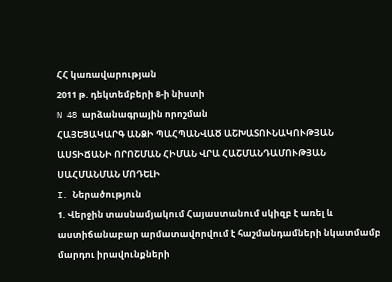ՀՀ կառավարության
2011 թ. դեկտեմբերի 8-ի նիստի
N 48 արձանագրային որոշման
ՀԱՅԵՑԱԿԱՐԳ ԱՆՁԻ ՊԱՀՊԱՆՎԱԾ ԱՇԽԱՏՈՒՆԱԿՈՒԹՅԱՆ ԱՍՏԻՃԱՆԻ ՈՐՈՇՄԱՆ ՀԻՄԱՆ ՎՐԱ ՀԱՇՄԱՆԴԱՄՈՒԹՅԱՆ ՍԱՀՄԱՆՄԱՆ ՄՈԴԵԼԻ
I. Ներածություն
1. Վերջին տասնամյակում Հայաստանում սկիզբ է առել և աստիճանաբար արմատավորվում է հաշմանդամների նկատմամբ մարդու իրավունքների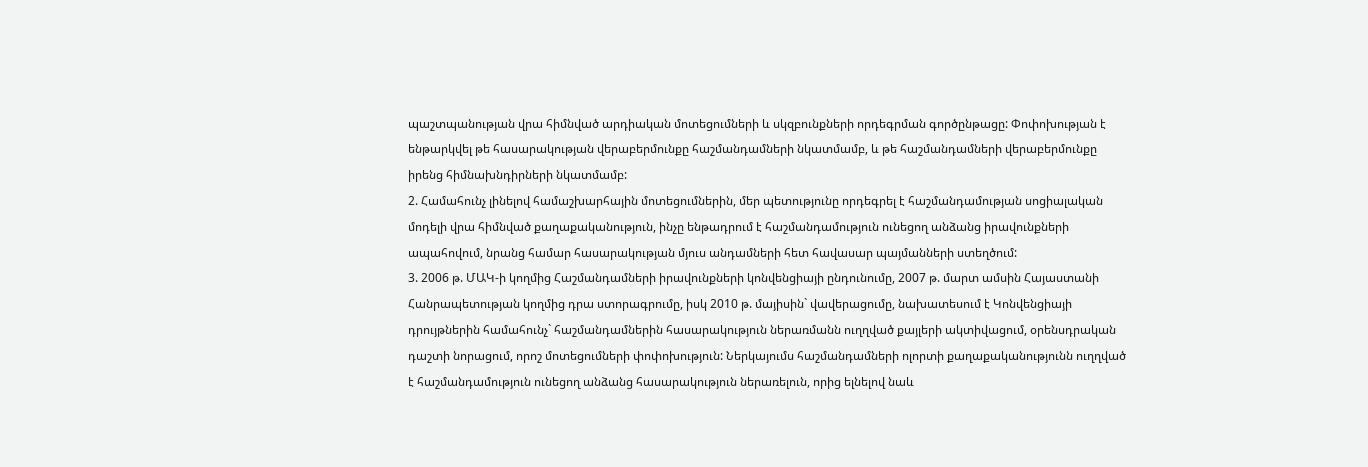պաշտպանության վրա հիմնված արդիական մոտեցումների և սկզբունքների որդեգրման գործընթացը: Փոփոխության է ենթարկվել թե հասարակության վերաբերմունքը հաշմանդամների նկատմամբ, և թե հաշմանդամների վերաբերմունքը իրենց հիմնախնդիրների նկատմամբ:
2. Համահունչ լինելով համաշխարհային մոտեցումներին, մեր պետությունը որդեգրել է հաշմանդամության սոցիալական մոդելի վրա հիմնված քաղաքականություն, ինչը ենթադրում է հաշմանդամություն ունեցող անձանց իրավունքների ապահովում, նրանց համար հասարակության մյուս անդամների հետ հավասար պայմանների ստեղծում:
3. 2006 թ. ՄԱԿ-ի կողմից Հաշմանդամների իրավունքների կոնվենցիայի ընդունումը, 2007 թ. մարտ ամսին Հայաստանի Հանրապետության կողմից դրա ստորագրումը, իսկ 2010 թ. մայիսին` վավերացումը, նախատեսում է Կոնվենցիայի դրույթներին համահունչ` հաշմանդամներին հասարակություն ներառմանն ուղղված քայլերի ակտիվացում, օրենսդրական դաշտի նորացում, որոշ մոտեցումների փոփոխություն: Ներկայումս հաշմանդամների ոլորտի քաղաքականությունն ուղղված է հաշմանդամություն ունեցող անձանց հասարակություն ներառելուն, որից ելնելով նաև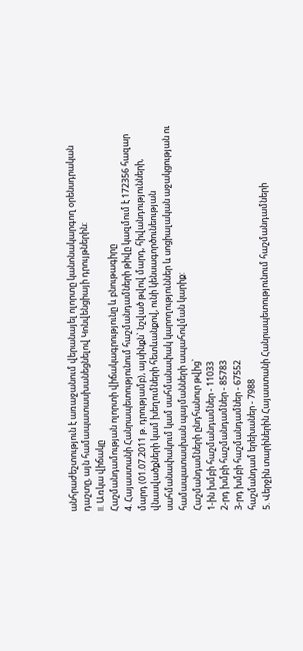անհրաժեշտություն է առաջանում վերանայել ոլորտը կանոնակարգող օրենսդրական դաշտը, այն համապատասխանեցնելով Կոնվենցիայի դրույթներին:
II. Առկա վիճակը
Հաշմանդամության ոլորտի վիճակագրությունը և բնութագիրը
4. Հայաստանի Հանրապետությունում հաշմանդամների թիվը կազմում է 172356 հազար մարդ (01.07.2011 թ. դրությամբ), այսինքն` նշված թվով մարդ, հիվանդությունների, վնասվածքների կամ խեղումների հետևանքով, ունի կենսագործունեության սահմանափակում կամ սահմանափակ կարողություններ և սոցիալական աջակցության ու համապատասխան պայմանների ապահովման կարիք:
Հաշմանդամների ընդհանուր թվից`
1-ին խմբի հաշմանդամներ - 11033
2-րդ խմբի հաշմանդամներ - 85783
3-րդ խմբի հաշմանդամներ - 67552
հաշմանդամ երեխաներ - 7988
5. Վերջին տարիներին Հայաստանի Հանրապետությունում հաշմանդամների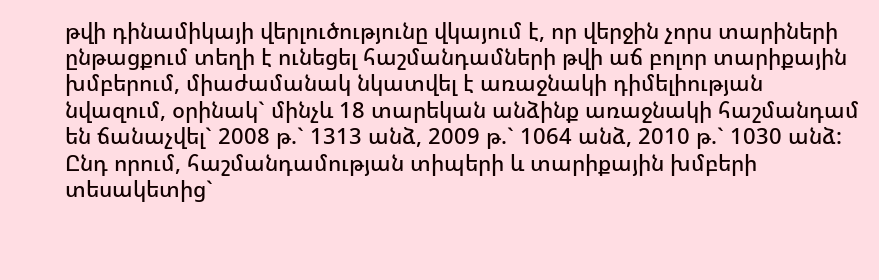թվի դինամիկայի վերլուծությունը վկայում է, որ վերջին չորս տարիների ընթացքում տեղի է ունեցել հաշմանդամների թվի աճ բոլոր տարիքային խմբերում, միաժամանակ նկատվել է առաջնակի դիմելիության նվազում, օրինակ` մինչև 18 տարեկան անձինք առաջնակի հաշմանդամ են ճանաչվել` 2008 թ.` 1313 անձ, 2009 թ.` 1064 անձ, 2010 թ.` 1030 անձ: Ընդ որում, հաշմանդամության տիպերի և տարիքային խմբերի տեսակետից`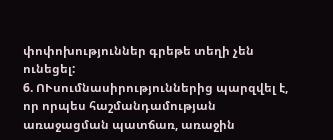փոփոխություններ գրեթե տեղի չեն ունեցել:
6. ՈՒսումնասիրություններից պարզվել է, որ որպես հաշմանդամության առաջացման պատճառ, առաջին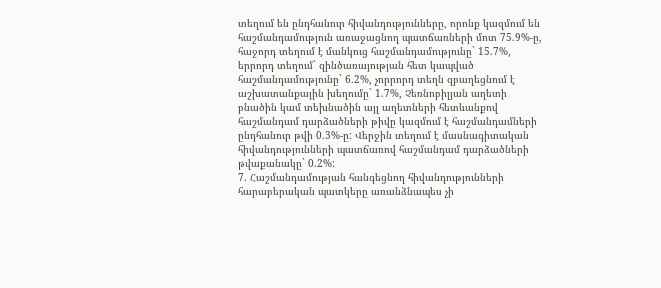տեղում են ընդհանուր հիվանդությունները, որոնք կազմում են հաշմանդամություն առաջացնող պատճառների մոտ 75.9%-ը, հաջորդ տեղում է մանկուց հաշմանդամությունը` 15.7%, երրորդ տեղում` զինծառայության հետ կապված հաշմանդամությունը` 6.2%, չորրորդ տեղն զբաղեցնում է աշխատանքային խեղումը` 1.7%, Չեռնոբիլյան աղետի բնածին կամ տեխնածին այլ աղետների հետևանքով հաշմանդամ դարձածների թիվը կազմում է հաշմանդամների ընդհանուր թվի 0.3%-ը: Վերջին տեղում է մասնագիտական հիվանդությունների պատճառով հաշմանդամ դարձածների թվաքանակը` 0.2%:
7. Հաշմանդամության հանգեցնող հիվանդությունների հարաբերական պատկերը առանձնապես չի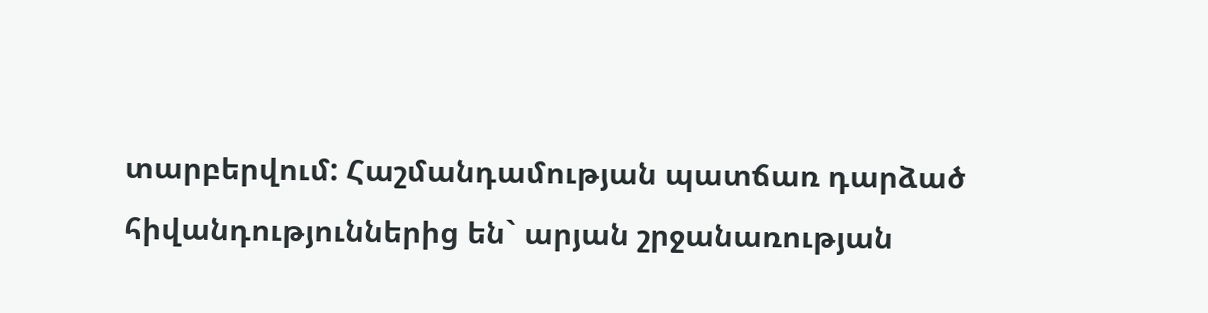տարբերվում: Հաշմանդամության պատճառ դարձած հիվանդություններից են` արյան շրջանառության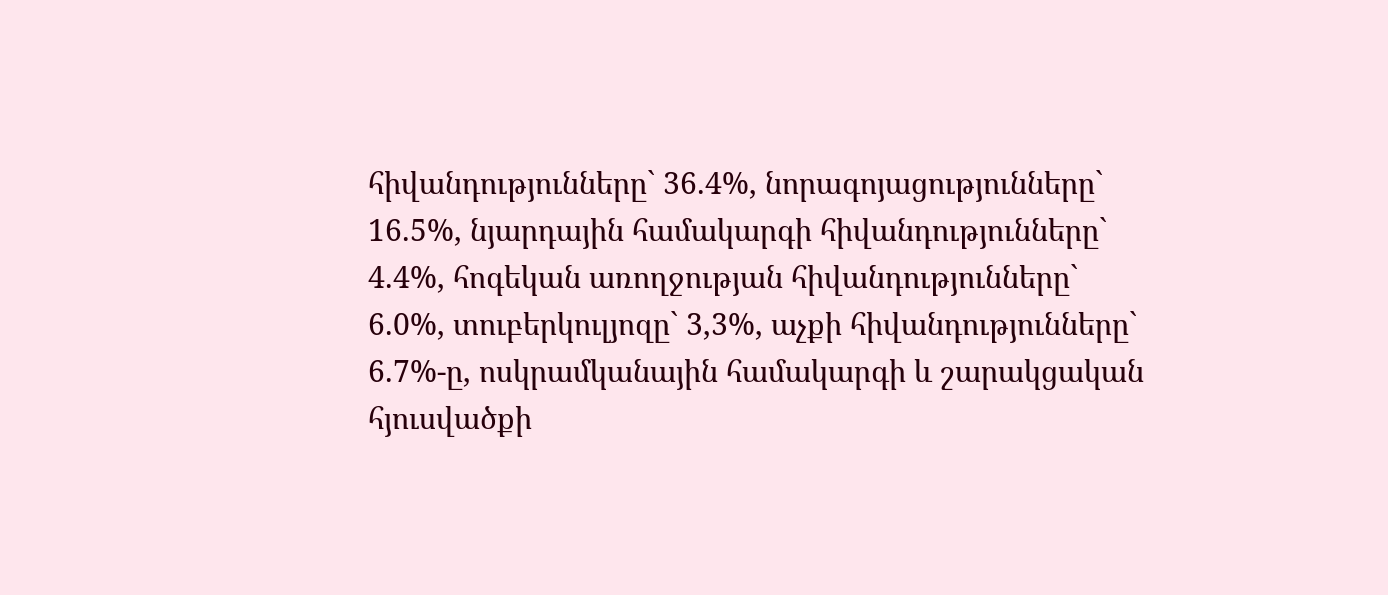հիվանդությունները` 36.4%, նորագոյացությունները` 16.5%, նյարդային համակարգի հիվանդությունները` 4.4%, հոգեկան առողջության հիվանդությունները` 6.0%, տուբերկուլյոզը` 3,3%, աչքի հիվանդությունները` 6.7%-ը, ոսկրամկանային համակարգի և շարակցական հյուսվածքի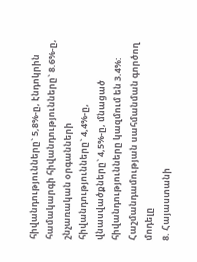հիվանդությունները` 5,8%-ը, էնդոկրին համակարգի հիվանդությունները` 8.6%-ը, շնչառական օրգանների հիվանդությունները` 4,4%-ը, վնասվածքները` 4,5%-ը, մնացած հիվանդությունները կազմում են 3.4%:
Հաշմանդամության սահմանման գործող մոդելը
8. Հայաստանի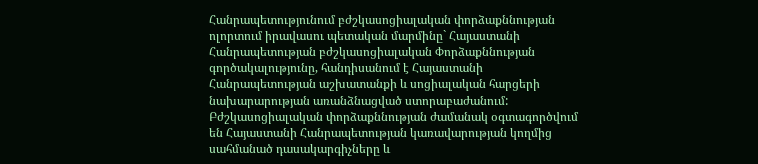Հանրապետությունում բժշկասոցիալական փորձաքննության ոլորտում իրավասու պետական մարմինը` Հայաստանի Հանրապետության բժշկասոցիալական Փորձաքննության գործակալությունը, հանդիսանում է Հայաստանի Հանրապետության աշխատանքի և սոցիալական հարցերի նախարարության առանձնացված ստորաբաժանում: Բժշկասոցիալական փորձաքննության ժամանակ օգտագործվում են Հայաստանի Հանրապետության կառավարության կողմից սահմանած դասակարգիչները և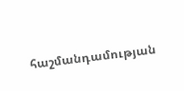հաշմանդամության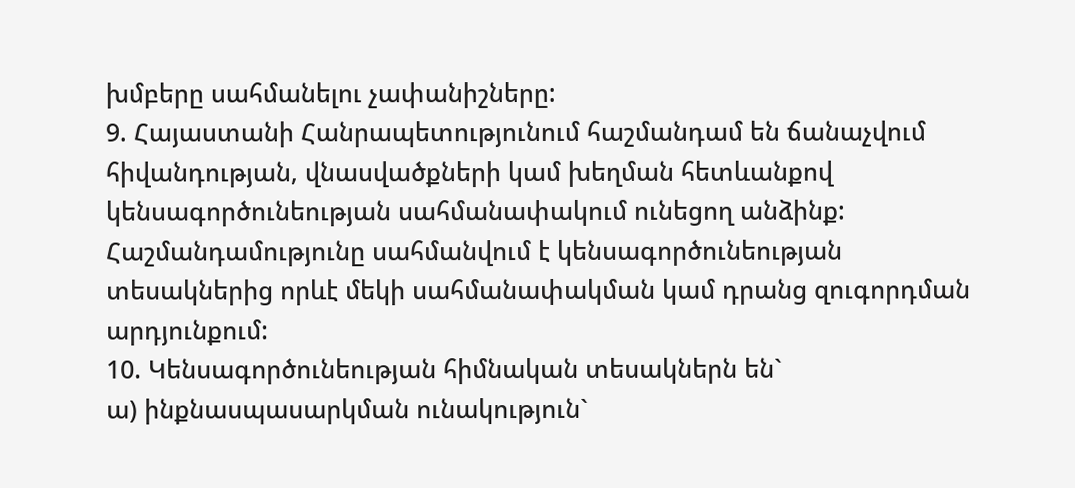խմբերը սահմանելու չափանիշները:
9. Հայաստանի Հանրապետությունում հաշմանդամ են ճանաչվում հիվանդության, վնասվածքների կամ խեղման հետևանքով կենսագործունեության սահմանափակում ունեցող անձինք: Հաշմանդամությունը սահմանվում է կենսագործունեության տեսակներից որևէ մեկի սահմանափակման կամ դրանց զուգորդման արդյունքում:
10. Կենսագործունեության հիմնական տեսակներն են`
ա) ինքնասպասարկման ունակություն`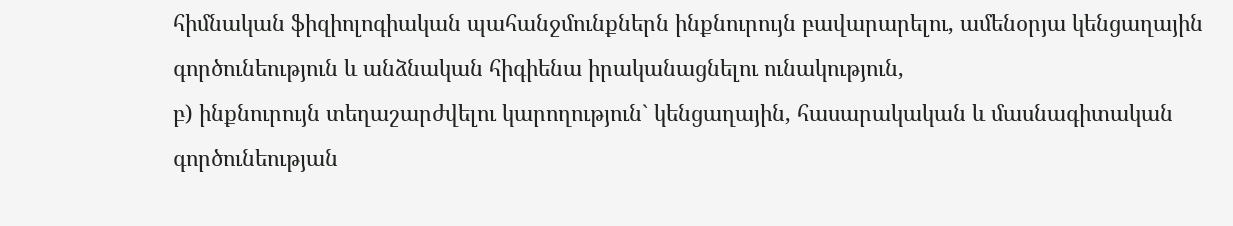հիմնական ֆիզիոլոգիական պահանջմունքներն ինքնուրույն բավարարելու, ամենօրյա կենցաղային գործունեություն և անձնական հիգիենա իրականացնելու ունակություն,
բ) ինքնուրույն տեղաշարժվելու կարողություն` կենցաղային, հասարակական և մասնագիտական գործունեության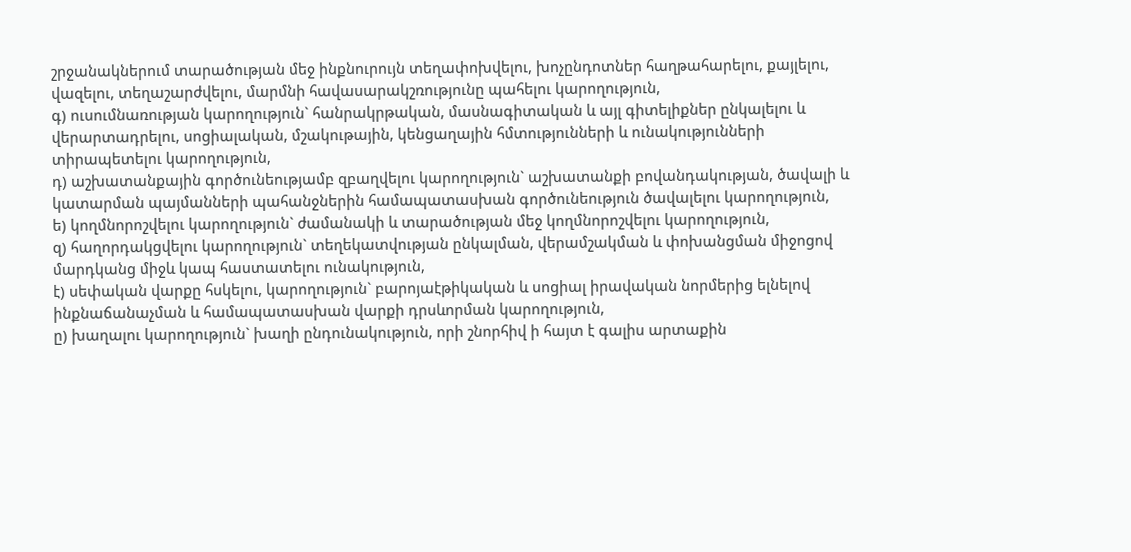շրջանակներում տարածության մեջ ինքնուրույն տեղափոխվելու, խոչընդոտներ հաղթահարելու, քայլելու, վազելու, տեղաշարժվելու, մարմնի հավասարակշռությունը պահելու կարողություն,
գ) ուսումնառության կարողություն` հանրակրթական, մասնագիտական և այլ գիտելիքներ ընկալելու և վերարտադրելու, սոցիալական, մշակութային, կենցաղային հմտությունների և ունակությունների տիրապետելու կարողություն,
դ) աշխատանքային գործունեությամբ զբաղվելու կարողություն` աշխատանքի բովանդակության, ծավալի և կատարման պայմանների պահանջներին համապատասխան գործունեություն ծավալելու կարողություն,
ե) կողմնորոշվելու կարողություն` ժամանակի և տարածության մեջ կողմնորոշվելու կարողություն,
զ) հաղորդակցվելու կարողություն` տեղեկատվության ընկալման, վերամշակման և փոխանցման միջոցով մարդկանց միջև կապ հաստատելու ունակություն,
է) սեփական վարքը հսկելու, կարողություն` բարոյաէթիկական և սոցիալ իրավական նորմերից ելնելով ինքնաճանաչման և համապատասխան վարքի դրսևորման կարողություն,
ը) խաղալու կարողություն` խաղի ընդունակություն, որի շնորհիվ ի հայտ է գալիս արտաքին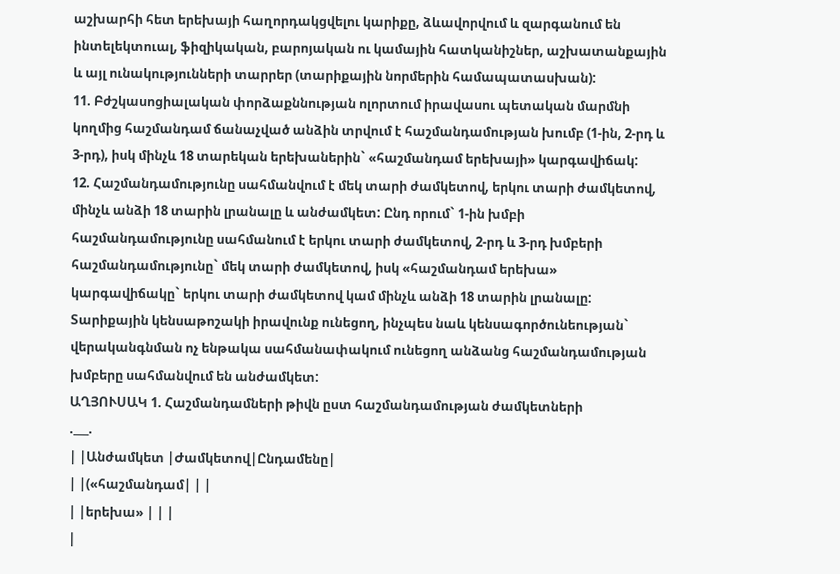աշխարհի հետ երեխայի հաղորդակցվելու կարիքը, ձևավորվում և զարգանում են ինտելեկտուալ, ֆիզիկական, բարոյական ու կամային հատկանիշներ, աշխատանքային և այլ ունակությունների տարրեր (տարիքային նորմերին համապատասխան):
11. Բժշկասոցիալական փորձաքննության ոլորտում իրավասու պետական մարմնի կողմից հաշմանդամ ճանաչված անձին տրվում է հաշմանդամության խումբ (1-ին, 2-րդ և 3-րդ), իսկ մինչև 18 տարեկան երեխաներին` «հաշմանդամ երեխայի» կարգավիճակ:
12. Հաշմանդամությունը սահմանվում է մեկ տարի ժամկետով, երկու տարի ժամկետով, մինչև անձի 18 տարին լրանալը և անժամկետ: Ընդ որում` 1-ին խմբի հաշմանդամությունը սահմանում է երկու տարի ժամկետով, 2-րդ և 3-րդ խմբերի հաշմանդամությունը` մեկ տարի ժամկետով, իսկ «հաշմանդամ երեխա» կարգավիճակը` երկու տարի ժամկետով կամ մինչև անձի 18 տարին լրանալը: Տարիքային կենսաթոշակի իրավունք ունեցող, ինչպես նաև կենսագործունեության` վերականգնման ոչ ենթակա սահմանափակում ունեցող անձանց հաշմանդամության խմբերը սահմանվում են անժամկետ:
ԱՂՅՈՒՍԱԿ 1. Հաշմանդամների թիվն ըստ հաշմանդամության ժամկետների
.___.
| |Անժամկետ |Ժամկետով|Ընդամենը|
| |(«հաշմանդամ| | |
| |երեխա» | | |
|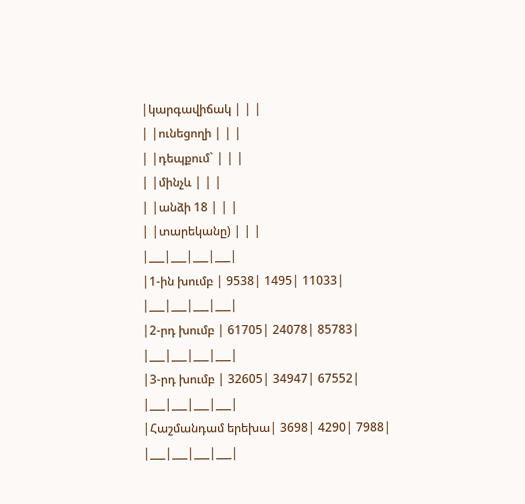|կարգավիճակ | | |
| |ունեցողի | | |
| |դեպքում` | | |
| |մինչև | | |
| |անձի 18 | | |
| |տարեկանը) | | |
|___|___|___|___|
|1-ին խումբ | 9538| 1495| 11033|
|___|___|___|___|
|2-րդ խումբ | 61705| 24078| 85783|
|___|___|___|___|
|3-րդ խումբ | 32605| 34947| 67552|
|___|___|___|___|
|Հաշմանդամ երեխա| 3698| 4290| 7988|
|___|___|___|___|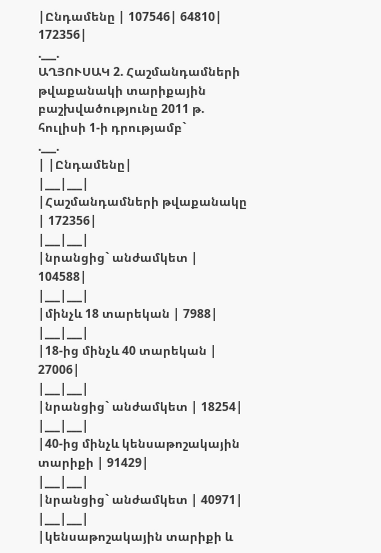|Ընդամենը | 107546| 64810| 172356|
.___.
ԱՂՅՈՒՍԱԿ 2. Հաշմանդամների թվաքանակի տարիքային բաշխվածությունը 2011 թ. հուլիսի 1-ի դրությամբ`
.___.
| |Ընդամենը|
|___|___|
|Հաշմանդամների թվաքանակը | 172356|
|___|___|
|նրանցից` անժամկետ | 104588|
|___|___|
|մինչև 18 տարեկան | 7988|
|___|___|
|18-ից մինչև 40 տարեկան | 27006|
|___|___|
|նրանցից` անժամկետ | 18254|
|___|___|
|40-ից մինչև կենսաթոշակային տարիքի | 91429|
|___|___|
|նրանցից` անժամկետ | 40971|
|___|___|
|կենսաթոշակային տարիքի և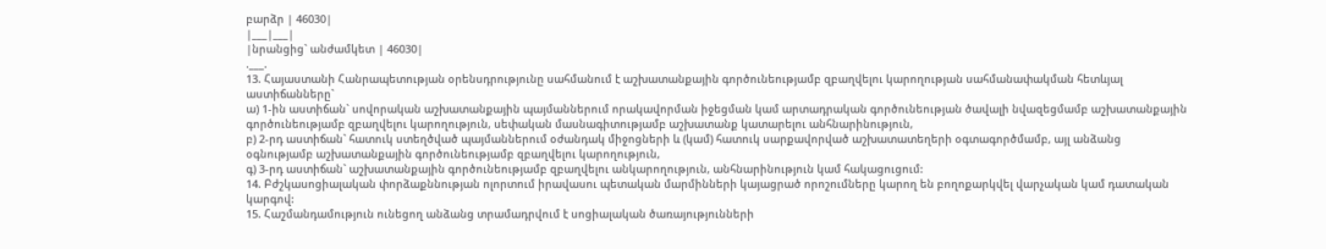բարձր | 46030|
|___|___|
|նրանցից` անժամկետ | 46030|
.___.
13. Հայաստանի Հանրապետության օրենսդրությունը սահմանում է աշխատանքային գործունեությամբ զբաղվելու կարողության սահմանափակման հետևյալ աստիճանները`
ա) 1-ին աստիճան` սովորական աշխատանքային պայմաններում որակավորման իջեցման կամ արտադրական գործունեության ծավալի նվազեցմամբ աշխատանքային գործունեությամբ զբաղվելու կարողություն, սեփական մասնագիտությամբ աշխատանք կատարելու անհնարինություն,
բ) 2-րդ աստիճան` հատուկ ստեղծված պայմաններում օժանդակ միջոցների և (կամ) հատուկ սարքավորված աշխատատեղերի օգտագործմամբ, այլ անձանց օգնությամբ աշխատանքային գործունեությամբ զբաղվելու կարողություն,
գ) 3-րդ աստիճան` աշխատանքային գործունեությամբ զբաղվելու անկարողություն, անհնարինություն կամ հակացուցում:
14. Բժշկասոցիալական փորձաքննության ոլորտում իրավասու պետական մարմինների կայացրած որոշումները կարող են բողոքարկվել վարչական կամ դատական կարգով:
15. Հաշմանդամություն ունեցող անձանց տրամադրվում է սոցիալական ծառայությունների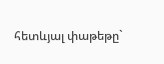հետևյալ փաթեթը`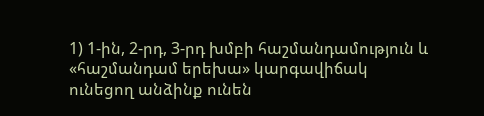1) 1-ին, 2-րդ, 3-րդ խմբի հաշմանդամություն և «հաշմանդամ երեխա» կարգավիճակ ունեցող անձինք ունեն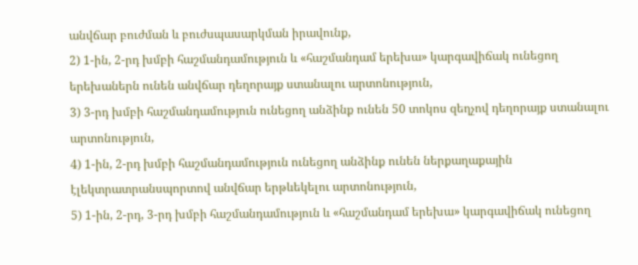անվճար բուժման և բուժսպասարկման իրավունք,
2) 1-ին, 2-րդ խմբի հաշմանդամություն և «հաշմանդամ երեխա» կարգավիճակ ունեցող երեխաներն ունեն անվճար դեղորայք ստանալու արտոնություն,
3) 3-րդ խմբի հաշմանդամություն ունեցող անձինք ունեն 50 տոկոս զեղչով դեղորայք ստանալու արտոնություն,
4) 1-ին, 2-րդ խմբի հաշմանդամություն ունեցող անձինք ունեն ներքաղաքային էլեկտրատրանսպորտով անվճար երթևեկելու արտոնություն,
5) 1-ին, 2-րդ, 3-րդ խմբի հաշմանդամություն և «հաշմանդամ երեխա» կարգավիճակ ունեցող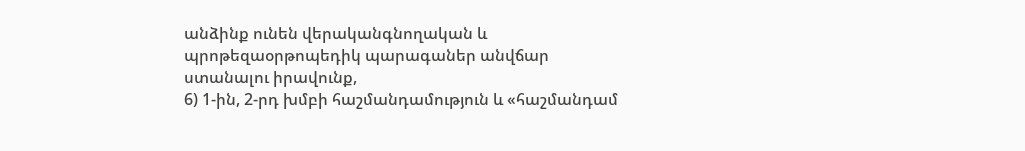անձինք ունեն վերականգնողական և պրոթեզաօրթոպեդիկ պարագաներ անվճար ստանալու իրավունք,
6) 1-ին, 2-րդ խմբի հաշմանդամություն և «հաշմանդամ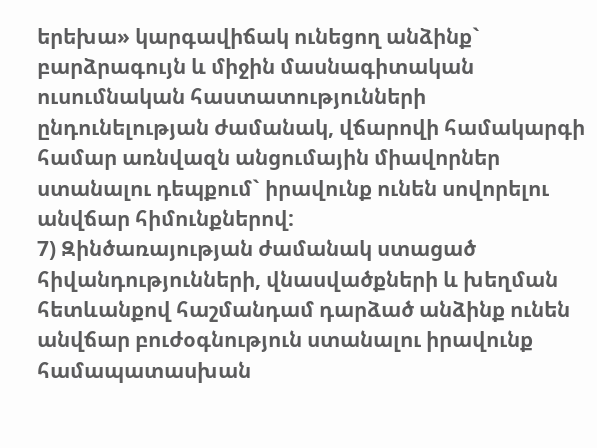երեխա» կարգավիճակ ունեցող անձինք` բարձրագույն և միջին մասնագիտական ուսումնական հաստատությունների ընդունելության ժամանակ, վճարովի համակարգի համար առնվազն անցումային միավորներ ստանալու դեպքում` իրավունք ունեն սովորելու անվճար հիմունքներով:
7) Զինծառայության ժամանակ ստացած հիվանդությունների, վնասվածքների և խեղման հետևանքով հաշմանդամ դարձած անձինք ունեն անվճար բուժօգնություն ստանալու իրավունք համապատասխան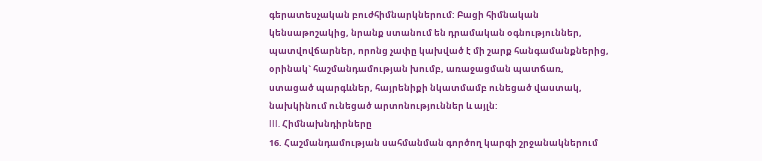գերատեսչական բուժհիմնարկներում: Բացի հիմնական կենսաթոշակից, նրանք ստանում են դրամական օգնություններ, պատվովճարներ, որոնց չափը կախված է մի շարք հանգամանքներից, օրինակ` հաշմանդամության խումբ, առաջացման պատճառ, ստացած պարգևներ, հայրենիքի նկատմամբ ունեցած վաստակ, նախկինում ունեցած արտոնություններ և այլն:
III. Հիմնախնդիրները
16. Հաշմանդամության սահմանման գործող կարգի շրջանակներում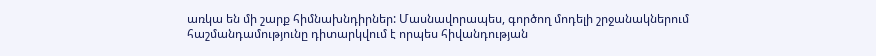առկա են մի շարք հիմնախնդիրներ: Մասնավորապես, գործող մոդելի շրջանակներում հաշմանդամությունը դիտարկվում է որպես հիվանդության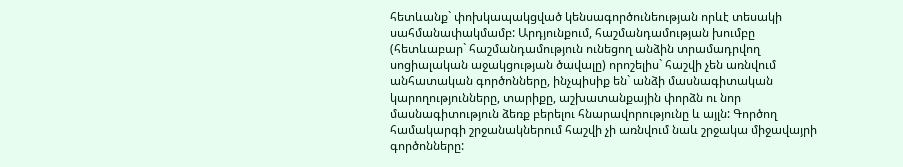հետևանք` փոխկապակցված կենսագործունեության որևէ տեսակի սահմանափակմամբ: Արդյունքում, հաշմանդամության խումբը (հետևաբար` հաշմանդամություն ունեցող անձին տրամադրվող սոցիալական աջակցության ծավալը) որոշելիս` հաշվի չեն առնվում անհատական գործոնները, ինչպիսիք են` անձի մասնագիտական կարողությունները, տարիքը, աշխատանքային փորձն ու նոր մասնագիտություն ձեռք բերելու հնարավորությունը և այլն: Գործող համակարգի շրջանակներում հաշվի չի առնվում նաև շրջակա միջավայրի գործոնները: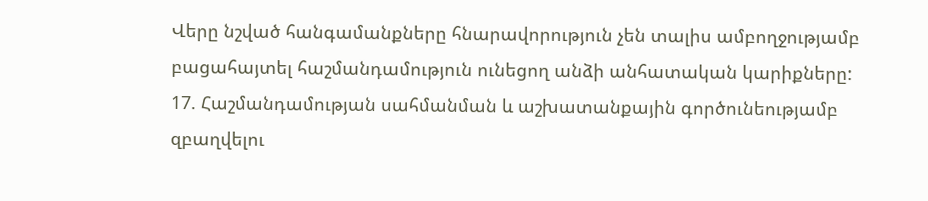Վերը նշված հանգամանքները հնարավորություն չեն տալիս ամբողջությամբ բացահայտել հաշմանդամություն ունեցող անձի անհատական կարիքները:
17. Հաշմանդամության սահմանման և աշխատանքային գործունեությամբ զբաղվելու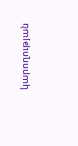կարողության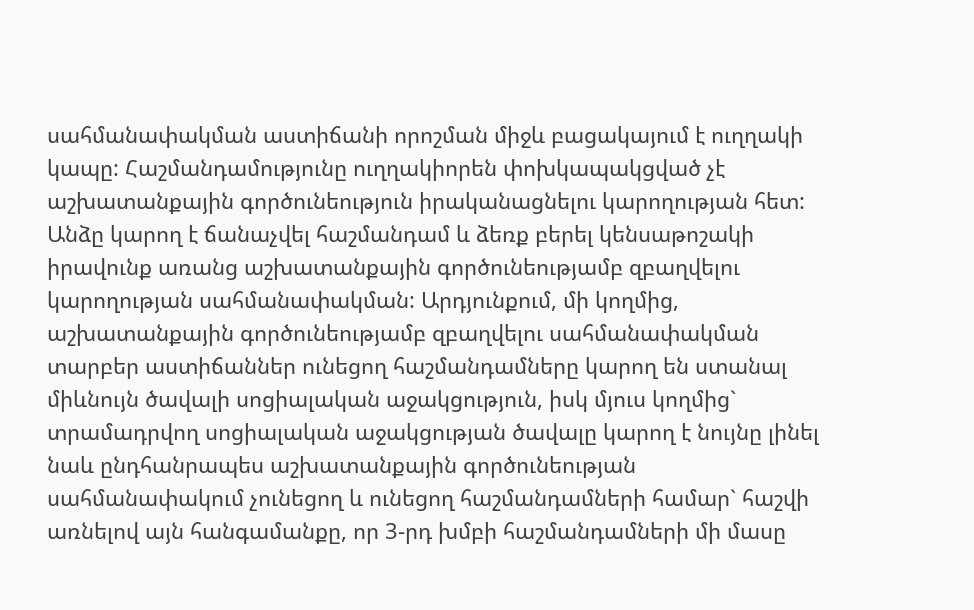սահմանափակման աստիճանի որոշման միջև բացակայում է ուղղակի կապը: Հաշմանդամությունը ուղղակիորեն փոխկապակցված չէ աշխատանքային գործունեություն իրականացնելու կարողության հետ: Անձը կարող է ճանաչվել հաշմանդամ և ձեռք բերել կենսաթոշակի իրավունք առանց աշխատանքային գործունեությամբ զբաղվելու կարողության սահմանափակման: Արդյունքում, մի կողմից, աշխատանքային գործունեությամբ զբաղվելու սահմանափակման տարբեր աստիճաններ ունեցող հաշմանդամները կարող են ստանալ միևնույն ծավալի սոցիալական աջակցություն, իսկ մյուս կողմից` տրամադրվող սոցիալական աջակցության ծավալը կարող է նույնը լինել նաև ընդհանրապես աշխատանքային գործունեության սահմանափակում չունեցող և ունեցող հաշմանդամների համար` հաշվի առնելով այն հանգամանքը, որ 3-րդ խմբի հաշմանդամների մի մասը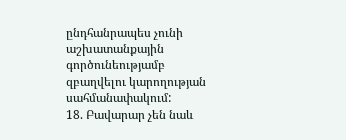ընդհանրապես չունի աշխատանքային գործունեությամբ զբաղվելու կարողության սահմանափակում:
18. Բավարար չեն նաև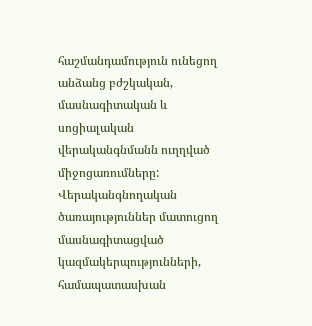հաշմանդամություն ունեցող անձանց բժշկական, մասնագիտական և սոցիալական վերականգնմանն ուղղված միջոցառումները: Վերականգնողական ծառայություններ մատուցող մասնագիտացված կազմակերպությունների, համապատասխան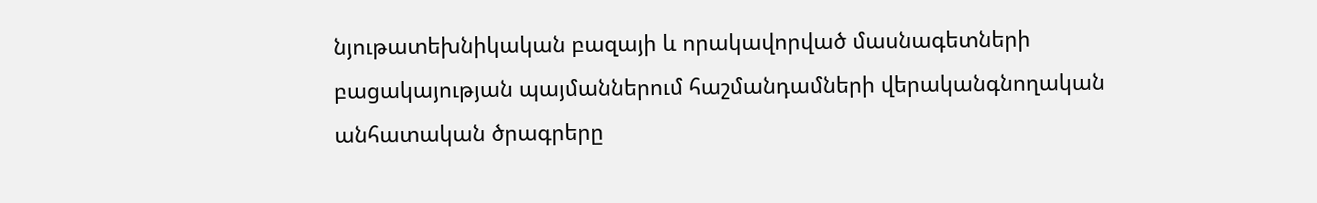նյութատեխնիկական բազայի և որակավորված մասնագետների բացակայության պայմաններում հաշմանդամների վերականգնողական անհատական ծրագրերը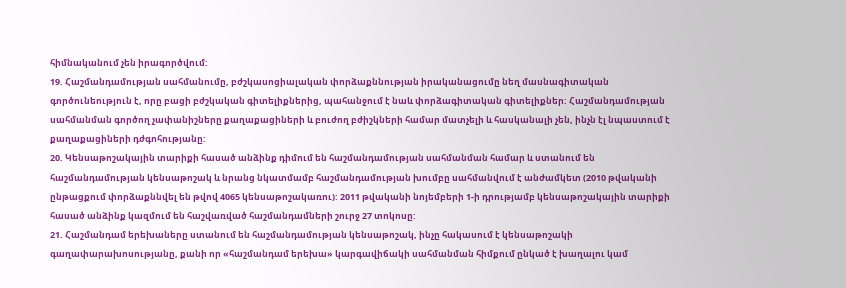հիմնականում չեն իրագործվում:
19. Հաշմանդամության սահմանումը, բժշկասոցիալական փորձաքննության իրականացումը նեղ մասնագիտական գործունեություն է, որը բացի բժշկական գիտելիքներից, պահանջում է նաև փորձագիտական գիտելիքներ: Հաշմանդամության սահմանման գործող չափանիշները քաղաքացիների և բուժող բժիշկների համար մատչելի և հասկանալի չեն, ինչն էլ նպաստում է քաղաքացիների դժգոհությանը:
20. Կենսաթոշակային տարիքի հասած անձինք դիմում են հաշմանդամության սահմանման համար և ստանում են հաշմանդամության կենսաթոշակ և նրանց նկատմամբ հաշմանդամության խումբը սահմանվում է անժամկետ (2010 թվականի ընթացքում փորձաքննվել են թվով 4065 կենսաթոշակառու): 2011 թվականի նոյեմբերի 1-ի դրությամբ կենսաթոշակային տարիքի հասած անձինք կազմում են հաշվառված հաշմանդամների շուրջ 27 տոկոսը:
21. Հաշմանդամ երեխաները ստանում են հաշմանդամության կենսաթոշակ, ինչը հակասում է կենսաթոշակի գաղափարախոսությանը, քանի որ «հաշմանդամ երեխա» կարգավիճակի սահմանման հիմքում ընկած է խաղալու կամ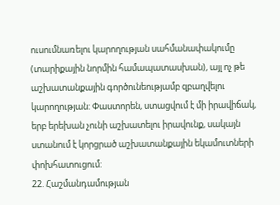ուսումնառելու կարողության սահմանափակումը (տարիքային նորմին համապատասխան), այլ ոչ թե աշխատանքային գործունեությամբ զբաղվելու կարողության: Փաստորեն, ստացվում է մի իրավիճակ, երբ երեխան չունի աշխատելու իրավունք, սակայն ստանում է կորցրած աշխատանքային եկամուտների փոխհատուցում:
22. Հաշմանդամության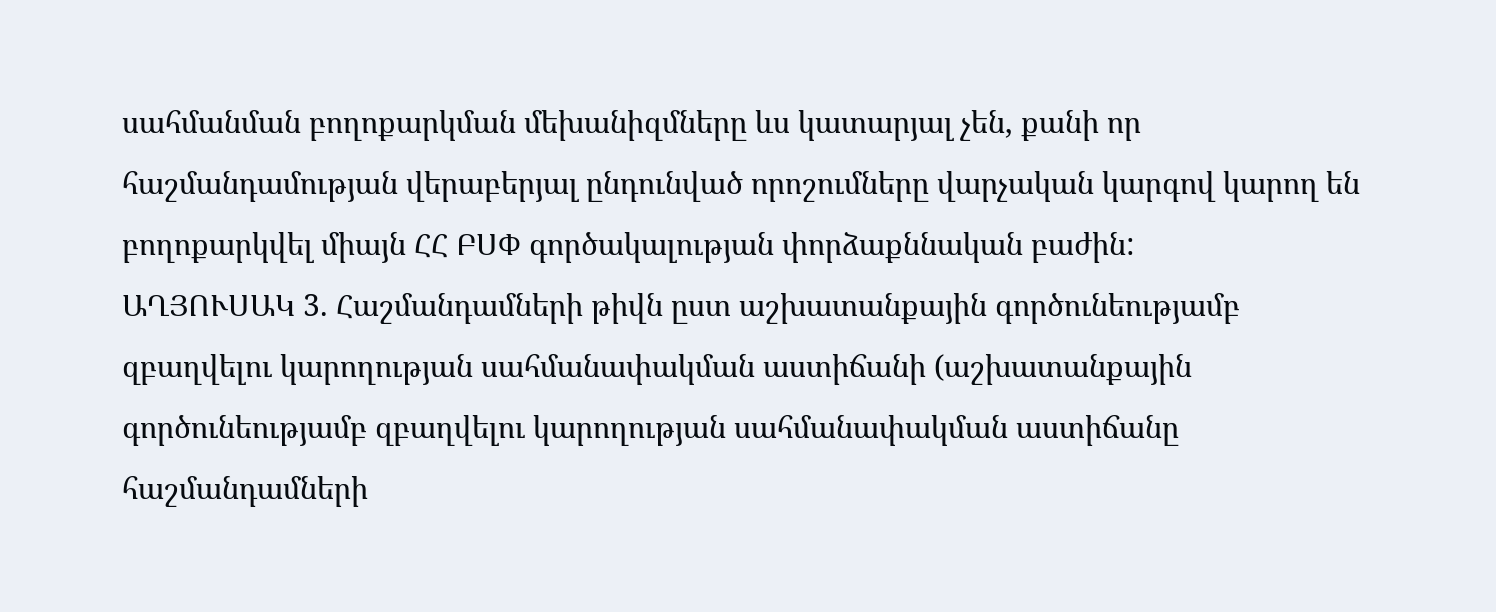սահմանման բողոքարկման մեխանիզմները ևս կատարյալ չեն, քանի որ հաշմանդամության վերաբերյալ ընդունված որոշումները վարչական կարգով կարող են բողոքարկվել միայն ՀՀ ԲՍՓ գործակալության փորձաքննական բաժին:
ԱՂՅՈՒՍԱԿ 3. Հաշմանդամների թիվն ըստ աշխատանքային գործունեությամբ զբաղվելու կարողության սահմանափակման աստիճանի (աշխատանքային գործունեությամբ զբաղվելու կարողության սահմանափակման աստիճանը հաշմանդամների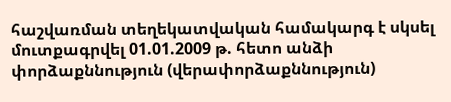հաշվառման տեղեկատվական համակարգ է սկսել մուտքագրվել 01.01.2009 թ. հետո անձի փորձաքննություն (վերափորձաքննություն)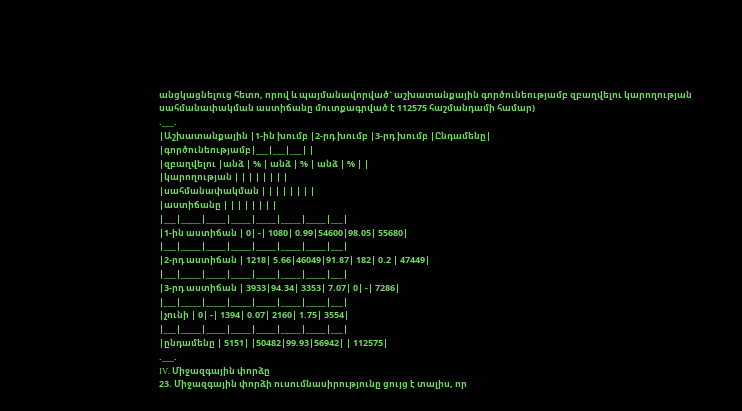անցկացնելուց հետո, որով և պայմանավորված` աշխատանքային գործունեությամբ զբաղվելու կարողության սահմանափակման աստիճանը մուտքագրված է 112575 հաշմանդամի համար)
.___.
|Աշխատանքային |1-ին խումբ |2-րդ խումբ |3-րդ խումբ |Ընդամենը|
|գործունեությամբ|___|___|___| |
|զբաղվելու |անձ | % | անձ | % | անձ | % | |
|կարողության | | | | | | | |
|սահմանափակման | | | | | | | |
|աստիճանը | | | | | | | |
|___|_____|_____|_____|_____|_____|_____|___|
|1-ին աստիճան | 0| -| 1080| 0.99|54600|98.05| 55680|
|___|_____|_____|_____|_____|_____|_____|___|
|2-րդ աստիճան | 1218| 5.66|46049|91.87| 182| 0.2 | 47449|
|___|_____|_____|_____|_____|_____|_____|___|
|3-րդ աստիճան | 3933|94.34| 3353| 7.07| 0| -| 7286|
|___|_____|_____|_____|_____|_____|_____|___|
|չունի | 0| -| 1394| 0.07| 2160| 1.75| 3554|
|___|_____|_____|_____|_____|_____|_____|___|
|ընդամենը | 5151| |50482|99.93|56942| | 112575|
.___.
IV. Միջազգային փորձը
23. Միջազգային փորձի ուսումնասիրությունը ցույց է տալիս, որ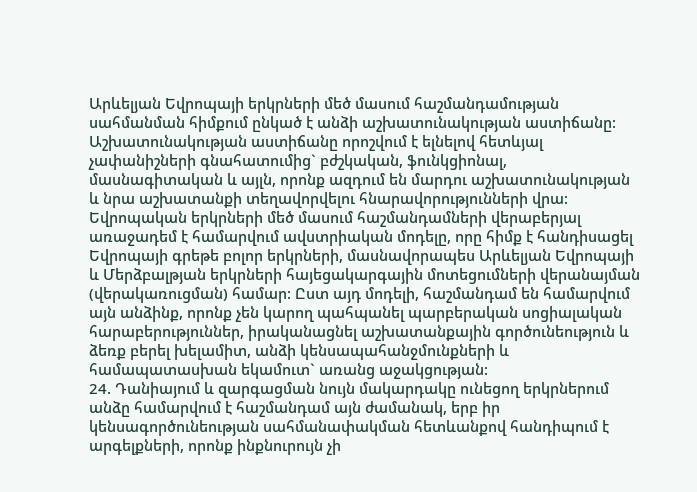Արևելյան Եվրոպայի երկրների մեծ մասում հաշմանդամության սահմանման հիմքում ընկած է անձի աշխատունակության աստիճանը: Աշխատունակության աստիճանը որոշվում է ելնելով հետևյալ չափանիշների գնահատումից` բժշկական, ֆունկցիոնալ, մասնագիտական և այլն, որոնք ազդում են մարդու աշխատունակության և նրա աշխատանքի տեղավորվելու հնարավորությունների վրա: Եվրոպական երկրների մեծ մասում հաշմանդամների վերաբերյալ առաջադեմ է համարվում ավստրիական մոդելը, որը հիմք է հանդիսացել Եվրոպայի գրեթե բոլոր երկրների, մասնավորապես Արևելյան Եվրոպայի և Մերձբալթյան երկրների հայեցակարգային մոտեցումների վերանայման (վերակառուցման) համար: Ըստ այդ մոդելի, հաշմանդամ են համարվում այն անձինք, որոնք չեն կարող պահպանել պարբերական սոցիալական հարաբերություններ, իրականացնել աշխատանքային գործունեություն և ձեռք բերել խելամիտ, անձի կենսապահանջմունքների և համապատասխան եկամուտ` առանց աջակցության:
24. Դանիայում և զարգացման նույն մակարդակը ունեցող երկրներում անձը համարվում է հաշմանդամ այն ժամանակ, երբ իր կենսագործունեության սահմանափակման հետևանքով հանդիպում է արգելքների, որոնք ինքնուրույն չի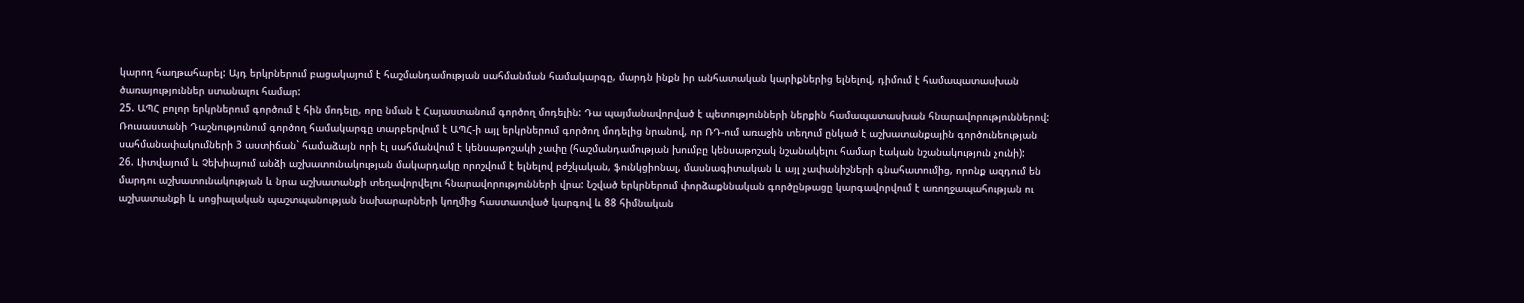կարող հաղթահարել: Այդ երկրներում բացակայում է հաշմանդամության սահմանման համակարգը, մարդն ինքն իր անհատական կարիքներից ելնելով, դիմում է համապատասխան ծառայություններ ստանալու համար:
25. ԱՊՀ բոլոր երկրներում գործում է հին մոդելը, որը նման է Հայաստանում գործող մոդելին: Դա պայմանավորված է պետությունների ներքին համապատասխան հնարավորություններով: Ռուսաստանի Դաշնությունում գործող համակարգը տարբերվում է ԱՊՀ-ի այլ երկրներում գործող մոդելից նրանով, որ ՌԴ-ում առաջին տեղում ընկած է աշխատանքային գործունեության սահմանափակումների 3 աստիճան` համաձայն որի էլ սահմանվում է կենսաթոշակի չափը (հաշմանդամության խումբը կենսաթոշակ նշանակելու համար էական նշանակություն չունի):
26. Լիտվայում և Չեխիայում անձի աշխատունակության մակարդակը որոշվում է ելնելով բժշկական, ֆունկցիոնալ, մասնագիտական և այլ չափանիշների գնահատումից, որոնք ազդում են մարդու աշխատունակության և նրա աշխատանքի տեղավորվելու հնարավորությունների վրա: Նշված երկրներում փորձաքննական գործընթացը կարգավորվում է առողջապահության ու աշխատանքի և սոցիալական պաշտպանության նախարարների կողմից հաստատված կարգով և 88 հիմնական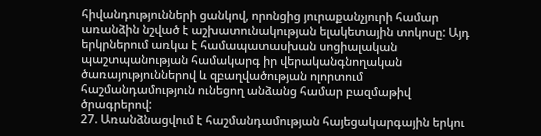հիվանդությունների ցանկով, որոնցից յուրաքանչյուրի համար առանձին նշված է աշխատունակության ելակետային տոկոսը: Այդ երկրներում առկա է համապատասխան սոցիալական պաշտպանության համակարգ իր վերականգնողական ծառայություններով և զբաղվածության ոլորտում հաշմանդամություն ունեցող անձանց համար բազմաթիվ ծրագրերով:
27. Առանձնացվում է հաշմանդամության հայեցակարգային երկու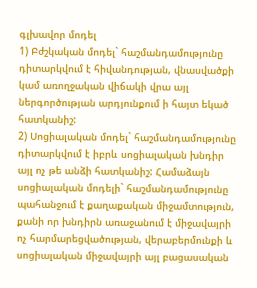գլխավոր մոդել
1) Բժշկական մոդել` հաշմանդամությունը դիտարկվում է հիվանդության, վնասվածքի կամ առողջական վիճակի վրա այլ ներգործության արդյունքում ի հայտ եկած հատկանիշ:
2) Սոցիալական մոդել` հաշմանդամությունը դիտարկվում է իբրև սոցիալական խնդիր այլ ոչ թե անձի հատկանիշ: Համաձայն սոցիալական մոդելի` հաշմանդամությունը պահանջում է քաղաքական միջամտություն, քանի որ խնդիրն առաջանում է միջավայրի ոչ հարմարեցվածության, վերաբերմունքի և սոցիալական միջավայրի այլ բացասական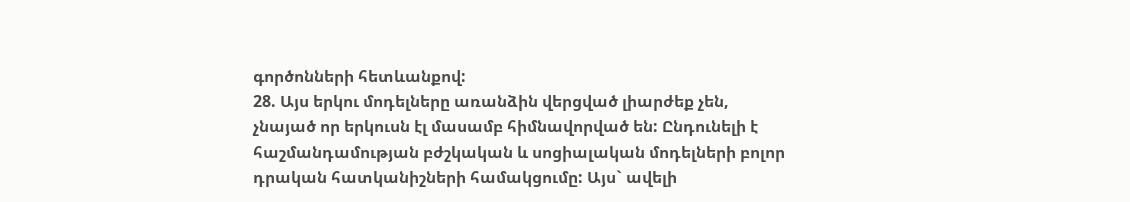գործոնների հետևանքով:
28. Այս երկու մոդելները առանձին վերցված լիարժեք չեն, չնայած որ երկուսն էլ մասամբ հիմնավորված են: Ընդունելի է հաշմանդամության բժշկական և սոցիալական մոդելների բոլոր դրական հատկանիշների համակցումը: Այս` ավելի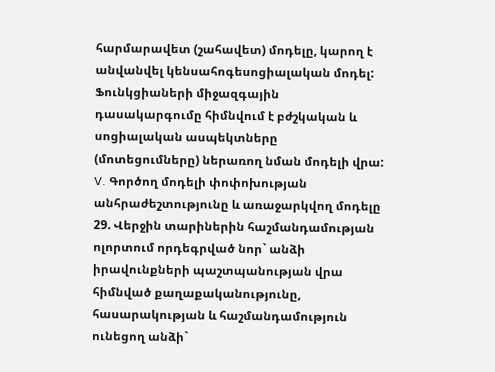հարմարավետ (շահավետ) մոդելը, կարող է անվանվել կենսահոգեսոցիալական մոդել: Ֆունկցիաների միջազգային դասակարգումը հիմնվում է բժշկական և սոցիալական ասպեկտները (մոտեցումները) ներառող նման մոդելի վրա:
V. Գործող մոդելի փոփոխության անհրաժեշտությունը և առաջարկվող մոդելը
29. Վերջին տարիներին հաշմանդամության ոլորտում որդեգրված նոր` անձի իրավունքների պաշտպանության վրա հիմնված քաղաքականությունը, հասարակության և հաշմանդամություն ունեցող անձի`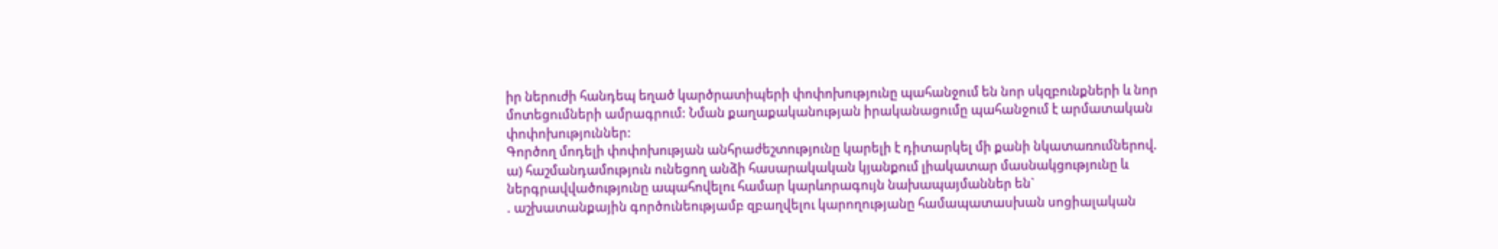իր ներուժի հանդեպ եղած կարծրատիպերի փոփոխությունը պահանջում են նոր սկզբունքների և նոր մոտեցումների ամրագրում: Նման քաղաքականության իրականացումը պահանջում է արմատական փոփոխություններ:
Գործող մոդելի փոփոխության անհրաժեշտությունը կարելի է դիտարկել մի քանի նկատառումներով.
ա) հաշմանդամություն ունեցող անձի հասարակական կյանքում լիակատար մասնակցությունը և ներգրավվածությունը ապահովելու համար կարևորագույն նախապայմաններ են`
. աշխատանքային գործունեությամբ զբաղվելու կարողությանը համապատասխան սոցիալական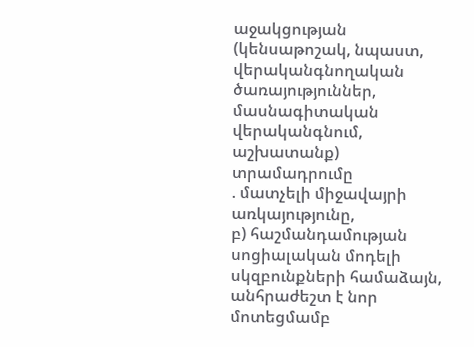աջակցության (կենսաթոշակ, նպաստ, վերականգնողական ծառայություններ, մասնագիտական վերականգնում, աշխատանք) տրամադրումը
. մատչելի միջավայրի առկայությունը,
բ) հաշմանդամության սոցիալական մոդելի սկզբունքների համաձայն, անհրաժեշտ է նոր մոտեցմամբ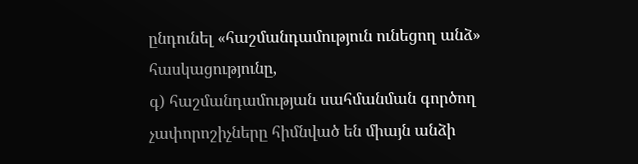ընդունել «հաշմանդամություն ունեցող անձ» հասկացությունը,
գ) հաշմանդամության սահմանման գործող չափորոշիչները հիմնված են միայն անձի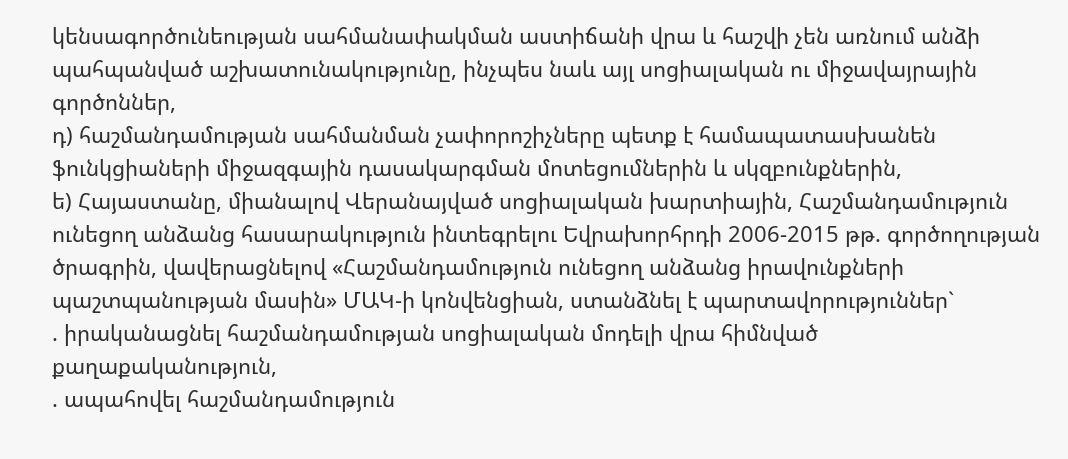կենսագործունեության սահմանափակման աստիճանի վրա և հաշվի չեն առնում անձի պահպանված աշխատունակությունը, ինչպես նաև այլ սոցիալական ու միջավայրային գործոններ,
դ) հաշմանդամության սահմանման չափորոշիչները պետք է համապատասխանեն ֆունկցիաների միջազգային դասակարգման մոտեցումներին և սկզբունքներին,
ե) Հայաստանը, միանալով Վերանայված սոցիալական խարտիային, Հաշմանդամություն ունեցող անձանց հասարակություն ինտեգրելու Եվրախորհրդի 2006-2015 թթ. գործողության ծրագրին, վավերացնելով «Հաշմանդամություն ունեցող անձանց իրավունքների պաշտպանության մասին» ՄԱԿ-ի կոնվենցիան, ստանձնել է պարտավորություններ`
. իրականացնել հաշմանդամության սոցիալական մոդելի վրա հիմնված քաղաքականություն,
. ապահովել հաշմանդամություն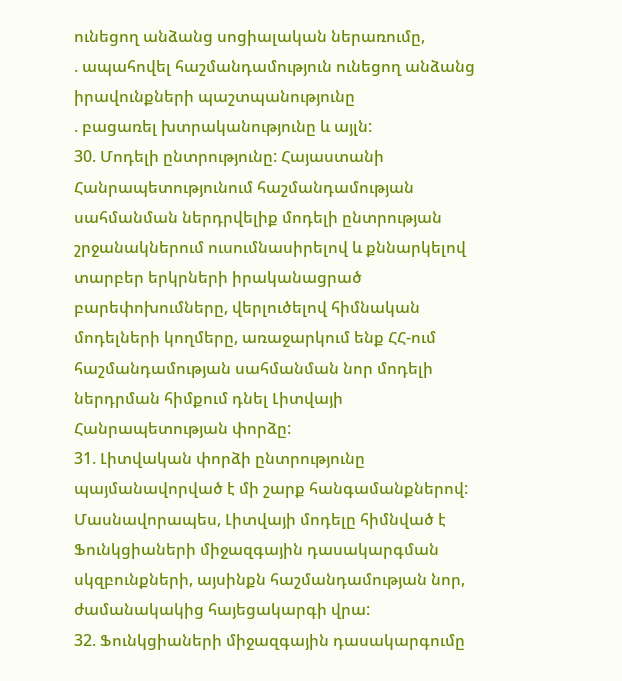ունեցող անձանց սոցիալական ներառումը,
. ապահովել հաշմանդամություն ունեցող անձանց իրավունքների պաշտպանությունը
. բացառել խտրականությունը և այլն:
30. Մոդելի ընտրությունը: Հայաստանի Հանրապետությունում հաշմանդամության սահմանման ներդրվելիք մոդելի ընտրության շրջանակներում ուսումնասիրելով և քննարկելով տարբեր երկրների իրականացրած բարեփոխումները, վերլուծելով հիմնական մոդելների կողմերը, առաջարկում ենք ՀՀ-ում հաշմանդամության սահմանման նոր մոդելի ներդրման հիմքում դնել Լիտվայի Հանրապետության փորձը:
31. Լիտվական փորձի ընտրությունը պայմանավորված է մի շարք հանգամանքներով: Մասնավորապես, Լիտվայի մոդելը հիմնված է Ֆունկցիաների միջազգային դասակարգման սկզբունքների, այսինքն հաշմանդամության նոր, ժամանակակից հայեցակարգի վրա:
32. Ֆունկցիաների միջազգային դասակարգումը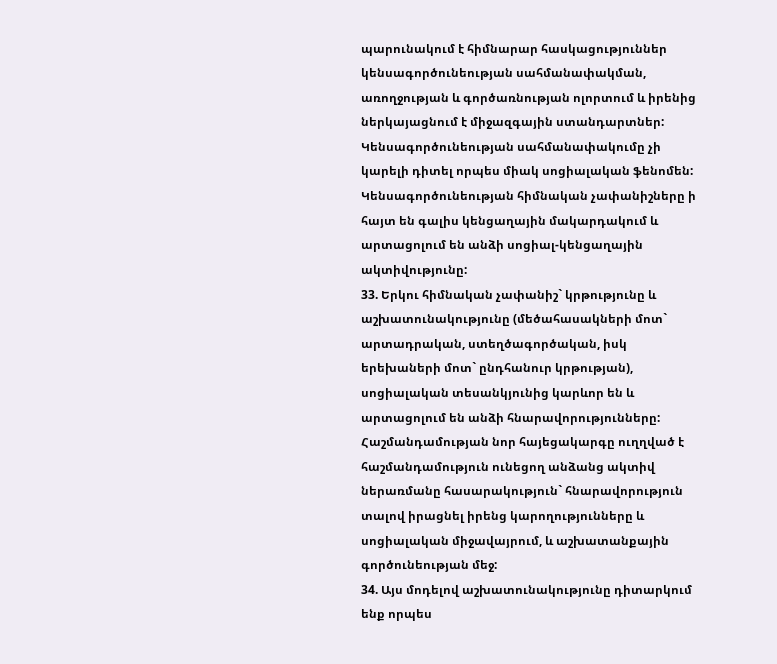պարունակում է հիմնարար հասկացություններ կենսագործունեության սահմանափակման, առողջության և գործառնության ոլորտում և իրենից ներկայացնում է միջազգային ստանդարտներ: Կենսագործունեության սահմանափակումը չի կարելի դիտել որպես միակ սոցիալական ֆենոմեն: Կենսագործունեության հիմնական չափանիշները ի հայտ են գալիս կենցաղային մակարդակում և արտացոլում են անձի սոցիալ-կենցաղային ակտիվությունը:
33. Երկու հիմնական չափանիշ` կրթությունը և աշխատունակությունը (մեծահասակների մոտ` արտադրական, ստեղծագործական, իսկ երեխաների մոտ` ընդհանուր կրթության), սոցիալական տեսանկյունից կարևոր են և արտացոլում են անձի հնարավորությունները: Հաշմանդամության նոր հայեցակարգը ուղղված է հաշմանդամություն ունեցող անձանց ակտիվ ներառմանը հասարակություն` հնարավորություն տալով իրացնել իրենց կարողությունները և սոցիալական միջավայրում, և աշխատանքային գործունեության մեջ:
34. Այս մոդելով աշխատունակությունը դիտարկում ենք որպես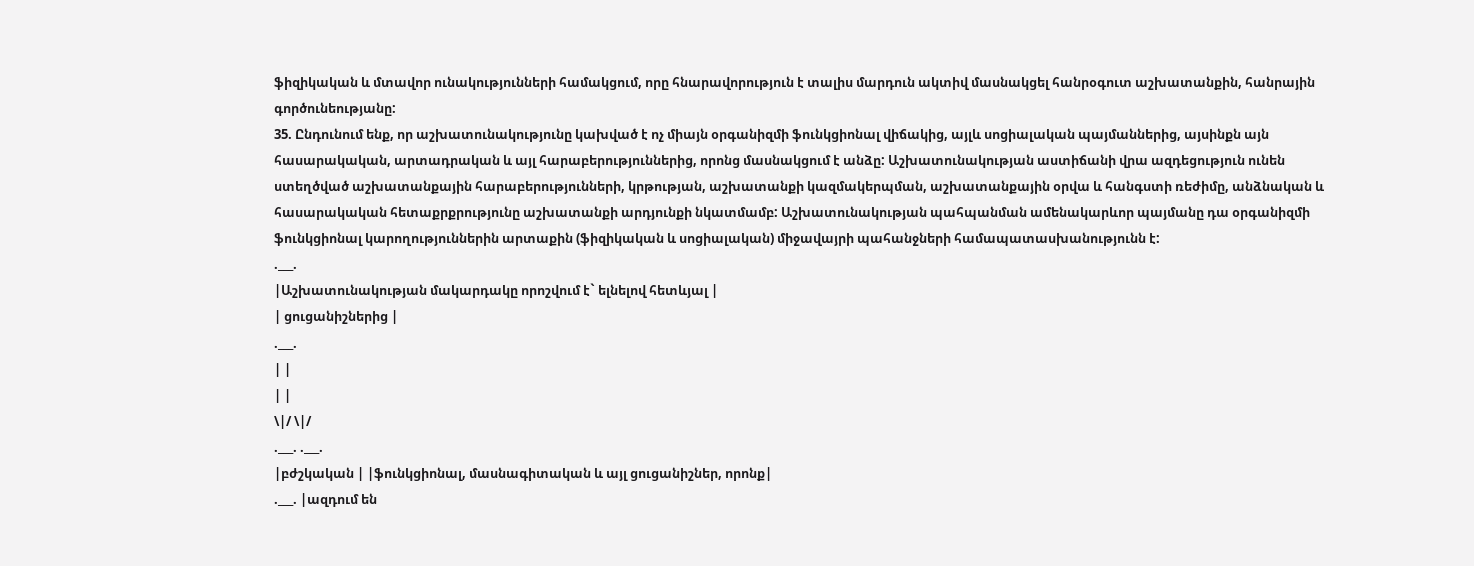ֆիզիկական և մտավոր ունակությունների համակցում, որը հնարավորություն է տալիս մարդուն ակտիվ մասնակցել հանրօգուտ աշխատանքին, հանրային գործունեությանը:
35. Ընդունում ենք, որ աշխատունակությունը կախված է ոչ միայն օրգանիզմի ֆունկցիոնալ վիճակից, այլև սոցիալական պայմաններից, այսինքն այն հասարակական, արտադրական և այլ հարաբերություններից, որոնց մասնակցում է անձը: Աշխատունակության աստիճանի վրա ազդեցություն ունեն ստեղծված աշխատանքային հարաբերությունների, կրթության, աշխատանքի կազմակերպման, աշխատանքային օրվա և հանգստի ռեժիմը, անձնական և հասարակական հետաքրքրությունը աշխատանքի արդյունքի նկատմամբ: Աշխատունակության պահպանման ամենակարևոր պայմանը դա օրգանիզմի ֆունկցիոնալ կարողություններին արտաքին (ֆիզիկական և սոցիալական) միջավայրի պահանջների համապատասխանությունն է:
.___.
|Աշխատունակության մակարդակը որոշվում է` ելնելով հետևյալ |
| ցուցանիշներից |
.___.
| |
| |
\|/ \|/
.___. .___.
|բժշկական | |ֆունկցիոնալ, մասնագիտական և այլ ցուցանիշներ, որոնք|
.___. |ազդում են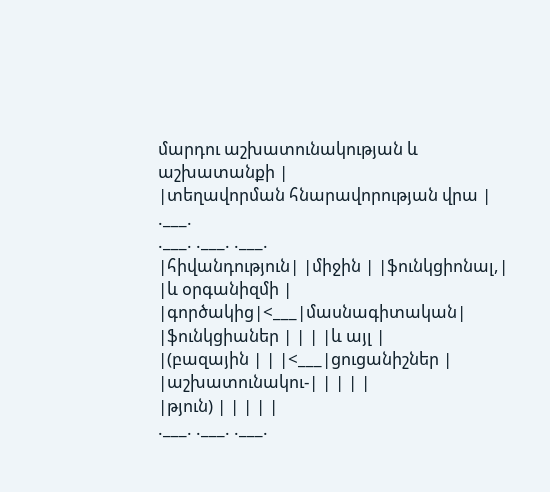մարդու աշխատունակության և աշխատանքի |
|տեղավորման հնարավորության վրա |
.___.
.___. .___. .___.
|հիվանդություն| |միջին | |ֆունկցիոնալ,|
|և օրգանիզմի | |գործակից|<___|մասնագիտական|
|ֆունկցիաներ | | | |և այլ |
|(բազային | | |<___|ցուցանիշներ |
|աշխատունակու-| | | | |
|թյուն) | | | | |
.___. .___. .___.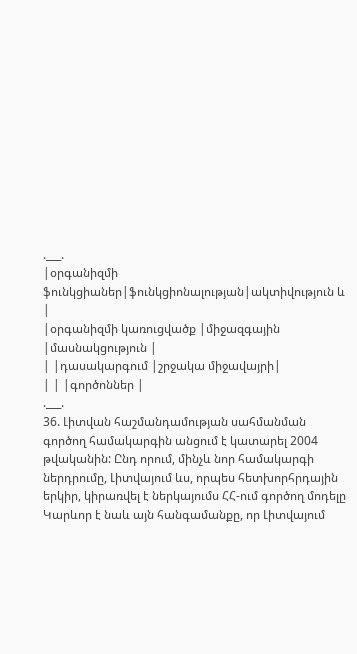.___.
|օրգանիզմի ֆունկցիաներ|ֆունկցիոնալության|ակտիվություն և |
|օրգանիզմի կառուցվածք |միջազգային |մասնակցություն |
| |դասակարգում |շրջակա միջավայրի|
| | |գործոններ |
.___.
36. Լիտվան հաշմանդամության սահմանման գործող համակարգին անցում է կատարել 2004 թվականին: Ընդ որում, մինչև նոր համակարգի ներդրումը, Լիտվայում ևս, որպես հետխորհրդային երկիր, կիրառվել է ներկայումս ՀՀ-ում գործող մոդելը Կարևոր է նաև այն հանգամանքը, որ Լիտվայում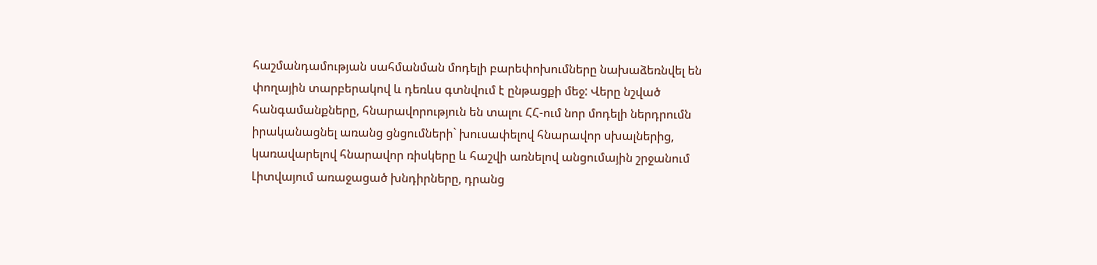հաշմանդամության սահմանման մոդելի բարեփոխումները նախաձեռնվել են փողային տարբերակով և դեռևս գտնվում է ընթացքի մեջ: Վերը նշված հանգամանքները, հնարավորություն են տալու ՀՀ-ում նոր մոդելի ներդրումն իրականացնել առանց ցնցումների` խուսափելով հնարավոր սխալներից, կառավարելով հնարավոր ռիսկերը և հաշվի առնելով անցումային շրջանում Լիտվայում առաջացած խնդիրները, դրանց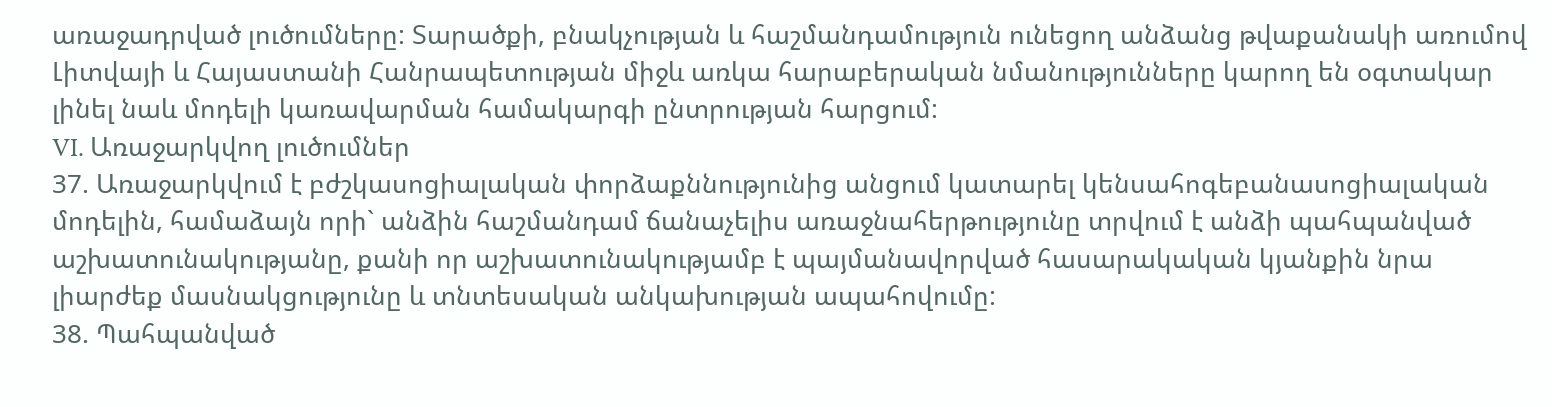առաջադրված լուծումները: Տարածքի, բնակչության և հաշմանդամություն ունեցող անձանց թվաքանակի առումով Լիտվայի և Հայաստանի Հանրապետության միջև առկա հարաբերական նմանությունները կարող են օգտակար լինել նաև մոդելի կառավարման համակարգի ընտրության հարցում:
VI. Առաջարկվող լուծումներ
37. Առաջարկվում է բժշկասոցիալական փորձաքննությունից անցում կատարել կենսահոգեբանասոցիալական մոդելին, համաձայն որի` անձին հաշմանդամ ճանաչելիս առաջնահերթությունը տրվում է անձի պահպանված աշխատունակությանը, քանի որ աշխատունակությամբ է պայմանավորված հասարակական կյանքին նրա լիարժեք մասնակցությունը և տնտեսական անկախության ապահովումը:
38. Պահպանված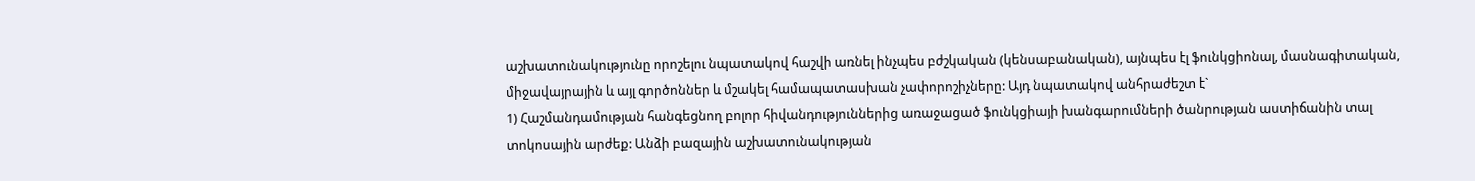աշխատունակությունը որոշելու նպատակով հաշվի առնել ինչպես բժշկական (կենսաբանական), այնպես էլ ֆունկցիոնալ, մասնագիտական, միջավայրային և այլ գործոններ և մշակել համապատասխան չափորոշիչները: Այդ նպատակով անհրաժեշտ է`
1) Հաշմանդամության հանգեցնող բոլոր հիվանդություններից առաջացած ֆունկցիայի խանգարումների ծանրության աստիճանին տալ տոկոսային արժեք: Անձի բազային աշխատունակության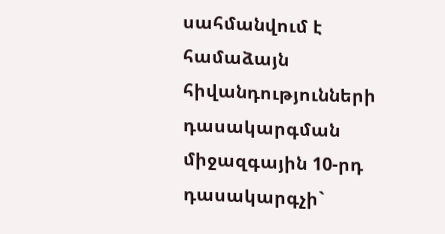սահմանվում է համաձայն հիվանդությունների դասակարգման միջազգային 10-րդ դասակարգչի`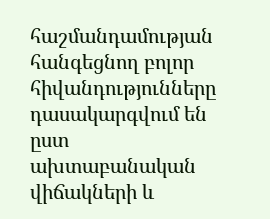հաշմանդամության հանգեցնող բոլոր հիվանդությունները դասակարգվում են ըստ ախտաբանական վիճակների և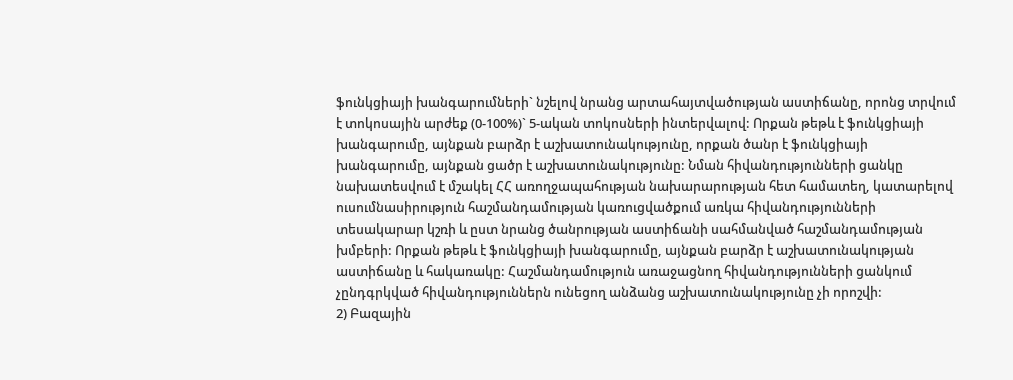ֆունկցիայի խանգարումների` նշելով նրանց արտահայտվածության աստիճանը, որոնց տրվում է տոկոսային արժեք (0-100%)` 5-ական տոկոսների ինտերվալով: Որքան թեթև է ֆունկցիայի խանգարումը, այնքան բարձր է աշխատունակությունը, որքան ծանր է ֆունկցիայի խանգարումը, այնքան ցածր է աշխատունակությունը: Նման հիվանդությունների ցանկը նախատեսվում է մշակել ՀՀ առողջապահության նախարարության հետ համատեղ, կատարելով ուսումնասիրություն հաշմանդամության կառուցվածքում առկա հիվանդությունների տեսակարար կշռի և ըստ նրանց ծանրության աստիճանի սահմանված հաշմանդամության խմբերի: Որքան թեթև է ֆունկցիայի խանգարումը, այնքան բարձր է աշխատունակության աստիճանը և հակառակը: Հաշմանդամություն առաջացնող հիվանդությունների ցանկում չընդգրկված հիվանդություններն ունեցող անձանց աշխատունակությունը չի որոշվի:
2) Բազային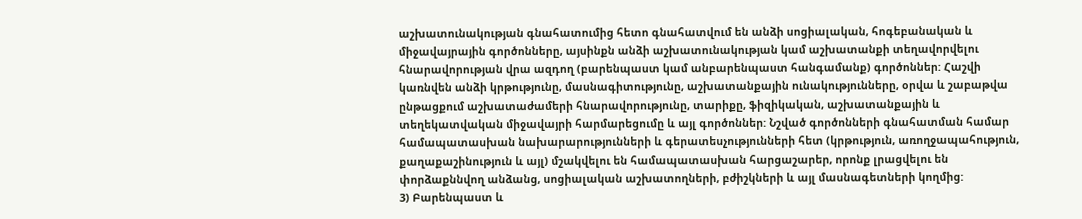աշխատունակության գնահատումից հետո գնահատվում են անձի սոցիալական, հոգեբանական և միջավայրային գործոնները, այսինքն անձի աշխատունակության կամ աշխատանքի տեղավորվելու հնարավորության վրա ազդող (բարենպաստ կամ անբարենպաստ հանգամանք) գործոններ: Հաշվի կառնվեն անձի կրթությունը, մասնագիտությունը, աշխատանքային ունակությունները, օրվա և շաբաթվա ընթացքում աշխատաժամերի հնարավորությունը, տարիքը, ֆիզիկական, աշխատանքային և տեղեկատվական միջավայրի հարմարեցումը և այլ գործոններ: Նշված գործոնների գնահատման համար համապատասխան նախարարությունների և գերատեսչությունների հետ (կրթություն, առողջապահություն, քաղաքաշինություն և այլ) մշակվելու են համապատասխան հարցաշարեր, որոնք լրացվելու են փորձաքննվող անձանց, սոցիալական աշխատողների, բժիշկների և այլ մասնագետների կողմից:
3) Բարենպաստ և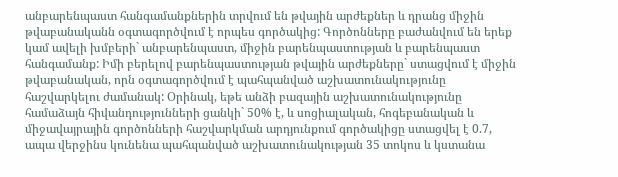անբարենպաստ հանգամանքներին տրվում են թվային արժեքներ և դրանց միջին թվաբանականն օգտագործվում է որպես գործակից: Գործոնները բաժանվում են երեք կամ ավելի խմբերի` անբարենպաստ, միջին բարենպաստության և բարենպաստ հանգամանք: Իմի բերելով բարենպաստության թվային արժեքները` ստացվում է միջին թվաբանական, որն օգտագործվում է պահպանված աշխատունակությունը հաշվարկելու ժամանակ: Օրինակ, եթե անձի բազային աշխատունակությունը համաձայն հիվանդությունների ցանկի` 50% է, և սոցիալական, հոգեբանական և միջավայրային գործոնների հաշվարկման արդյունքում գործակիցը ստացվել է 0.7, ապա վերջինս կունենա պահպանված աշխատունակության 35 տոկոս և կստանա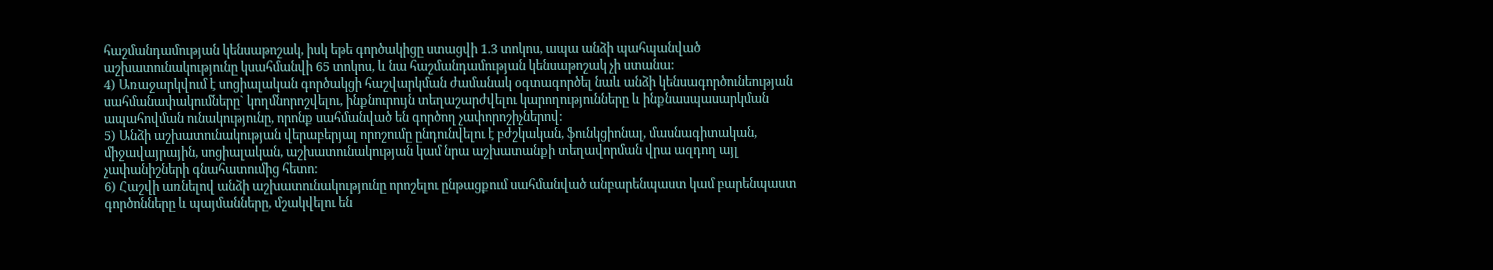հաշմանդամության կենսաթոշակ, իսկ եթե գործակիցը ստացվի 1.3 տոկոս, ապա անձի պահպանված աշխատունակությունը կսահմանվի 65 տոկոս, և նա հաշմանդամության կենսաթոշակ չի ստանա:
4) Առաջարկվում է սոցիալական գործակցի հաշվարկման ժամանակ օգտագործել նաև անձի կենսագործունեության սահմանափակումները` կողմնորոշվելու, ինքնուրույն տեղաշարժվելու կարողությունները և ինքնասպասարկման ապահովման ունակությունը, որոնք սահմանված են գործող չափորոշիչներով:
5) Անձի աշխատունակության վերաբերյալ որոշումը ընդունվելու է բժշկական, ֆունկցիոնալ, մասնագիտական, միջավայրային, սոցիալական, աշխատունակության կամ նրա աշխատանքի տեղավորման վրա ազդող այլ չափանիշների գնահատումից հետո:
6) Հաշվի առնելով անձի աշխատունակությունը որոշելու ընթացքում սահմանված անբարենպաստ կամ բարենպաստ գործոնները և պայմանները, մշակվելու են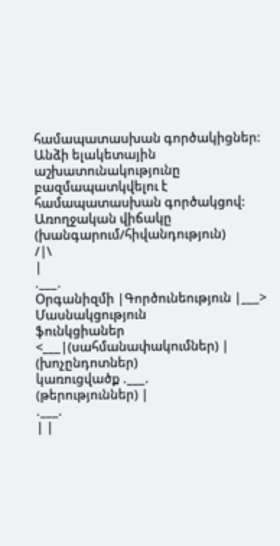համապատասխան գործակիցներ: Անձի ելակետային աշխատունակությունը բազմապատկվելու է համապատասխան գործակցով:
Առողջական վիճակը (խանգարում/հիվանդություն)
/|\
|
.___.
Օրգանիզմի |Գործունեություն |___> Մասնակցություն
ֆունկցիաներ <___|(սահմանափակումներ) | (խոչընդոտներ)
կառուցվածք .___.
(թերություններ) |
.___.
| |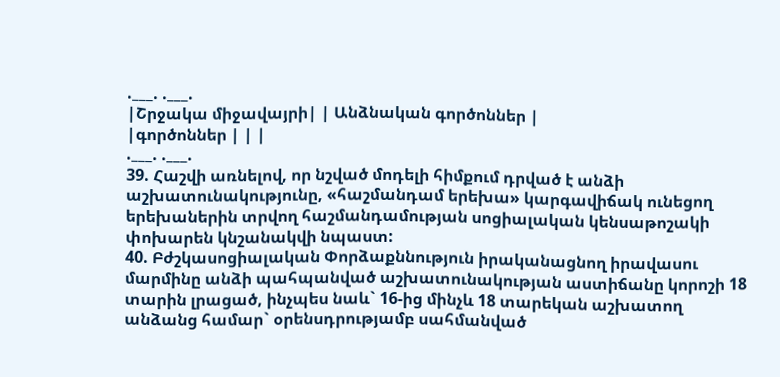.___. .___.
|Շրջակա միջավայրի| | Անձնական գործոններ |
|գործոններ | | |
.___. .___.
39. Հաշվի առնելով, որ նշված մոդելի հիմքում դրված է անձի աշխատունակությունը, «հաշմանդամ երեխա» կարգավիճակ ունեցող երեխաներին տրվող հաշմանդամության սոցիալական կենսաթոշակի փոխարեն կնշանակվի նպաստ:
40. Բժշկասոցիալական Փորձաքննություն իրականացնող իրավասու մարմինը անձի պահպանված աշխատունակության աստիճանը կորոշի 18 տարին լրացած, ինչպես նաև` 16-ից մինչև 18 տարեկան աշխատող անձանց համար` օրենսդրությամբ սահմանված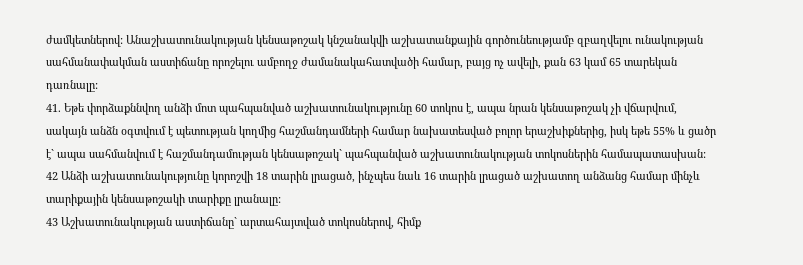ժամկետներով: Անաշխատունակության կենսաթոշակ կնշանակվի աշխատանքային գործունեությամբ զբաղվելու ունակության սահմանափակման աստիճանը որոշելու ամբողջ ժամանակահատվածի համար, բայց ոչ ավելի, քան 63 կամ 65 տարեկան դառնալը:
41. Եթե փորձաքննվող անձի մոտ պահպանված աշխատունակությունը 60 տոկոս է, ապա նրան կենսաթոշակ չի վճարվում, սակայն անձն օգտվում է պետության կողմից հաշմանդամների համար նախատեսված բոլոր երաշխիքներից, իսկ եթե 55% և ցածր է` ապա սահմանվում է հաշմանդամության կենսաթոշակ` պահպանված աշխատունակության տոկոսներին համապատասխան:
42 Անձի աշխատունակությունը կորոշվի 18 տարին լրացած, ինչպես նաև 16 տարին լրացած աշխատող անձանց համար մինչև տարիքային կենսաթոշակի տարիքը լրանալը:
43 Աշխատունակության աստիճանը` արտահայտված տոկոսներով, հիմք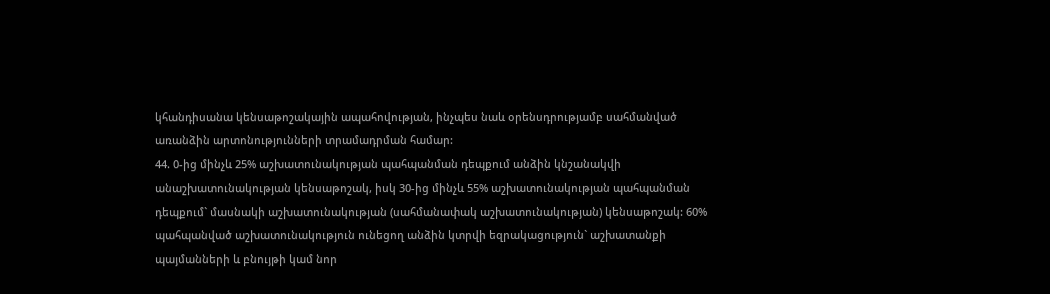կհանդիսանա կենսաթոշակային ապահովության, ինչպես նաև օրենսդրությամբ սահմանված առանձին արտոնությունների տրամադրման համար:
44. 0-ից մինչև 25% աշխատունակության պահպանման դեպքում անձին կնշանակվի անաշխատունակության կենսաթոշակ, իսկ 30-ից մինչև 55% աշխատունակության պահպանման դեպքում` մասնակի աշխատունակության (սահմանափակ աշխատունակության) կենսաթոշակ: 60% պահպանված աշխատունակություն ունեցող անձին կտրվի եզրակացություն` աշխատանքի պայմանների և բնույթի կամ նոր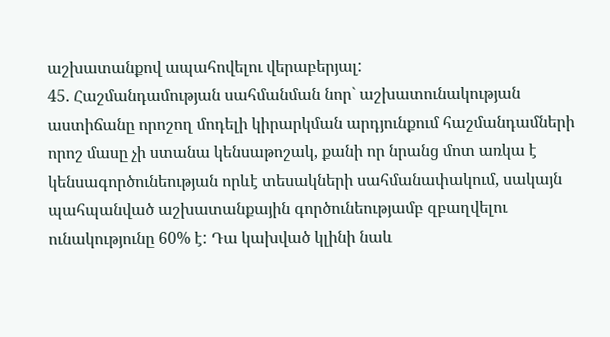աշխատանքով ապահովելու վերաբերյալ:
45. Հաշմանդամության սահմանման նոր` աշխատունակության աստիճանը որոշող մոդելի կիրարկման արդյունքում հաշմանդամների որոշ մասը չի ստանա կենսաթոշակ, քանի որ նրանց մոտ առկա է կենսագործունեության որևէ տեսակների սահմանափակում, սակայն պահպանված աշխատանքային գործունեությամբ զբաղվելու ունակությունը 60% է: Դա կախված կլինի նաև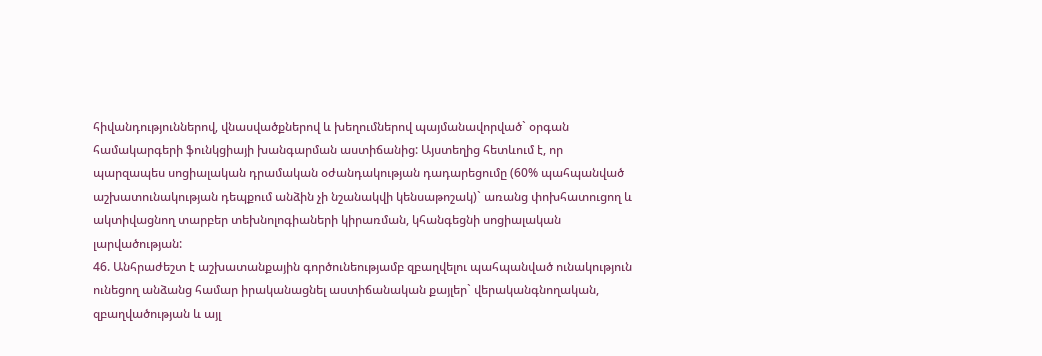հիվանդություններով, վնասվածքներով և խեղումներով պայմանավորված` օրգան համակարգերի ֆունկցիայի խանգարման աստիճանից: Այստեղից հետևում է, որ պարզապես սոցիալական դրամական օժանդակության դադարեցումը (60% պահպանված աշխատունակության դեպքում անձին չի նշանակվի կենսաթոշակ)` առանց փոխհատուցող և ակտիվացնող տարբեր տեխնոլոգիաների կիրառման, կհանգեցնի սոցիալական լարվածության:
46. Անհրաժեշտ է աշխատանքային գործունեությամբ զբաղվելու պահպանված ունակություն ունեցող անձանց համար իրականացնել աստիճանական քայլեր` վերականգնողական, զբաղվածության և այլ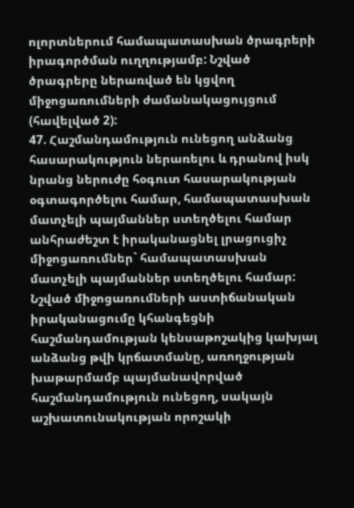ոլորտներում համապատասխան ծրագրերի իրագործման ուղղությամբ: Նշված ծրագրերը ներառված են կցվող միջոցառումների ժամանակացույցում (հավելված 2):
47. Հաշմանդամություն ունեցող անձանց հասարակություն ներառելու և դրանով իսկ նրանց ներուժը հօգուտ հասարակության օգտագործելու համար, համապատասխան մատչելի պայմաններ ստեղծելու համար անհրաժեշտ է իրականացնել լրացուցիչ միջոցառումներ` համապատասխան մատչելի պայմաններ ստեղծելու համար: Նշված միջոցառումների աստիճանական իրականացումը կհանգեցնի հաշմանդամության կենսաթոշակից կախյալ անձանց թվի կրճատմանը, առողջության խաթարմամբ պայմանավորված հաշմանդամություն ունեցող, սակայն աշխատունակության որոշակի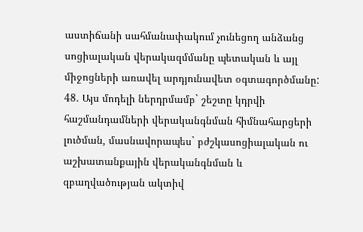աստիճանի սահմանափակում չունեցող անձանց սոցիալական վերակազմմանը պետական և այլ միջոցների առավել արդյունավետ օգտագործմանը:
48. Այս մոդելի ներդրմամբ` շեշտը կդրվի հաշմանդամների վերականգնման հիմնահարցերի լուծման, մասնավորապես` բժշկասոցիալական ու աշխատանքային վերականգնման և զբաղվածության ակտիվ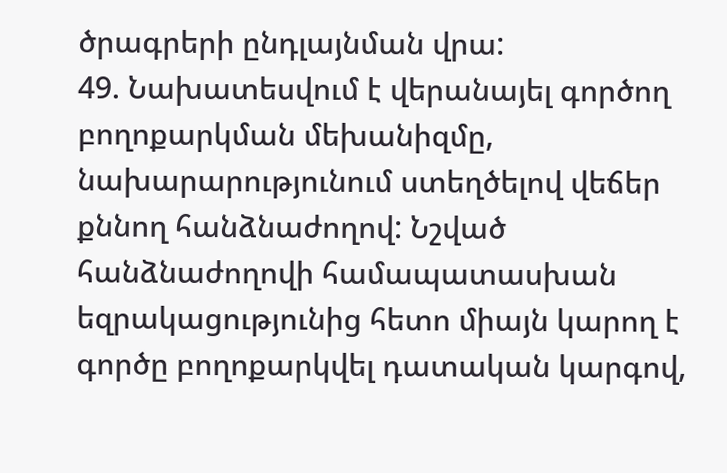ծրագրերի ընդլայնման վրա:
49. Նախատեսվում է վերանայել գործող բողոքարկման մեխանիզմը, նախարարությունում ստեղծելով վեճեր քննող հանձնաժողով: Նշված հանձնաժողովի համապատասխան եզրակացությունից հետո միայն կարող է գործը բողոքարկվել դատական կարգով,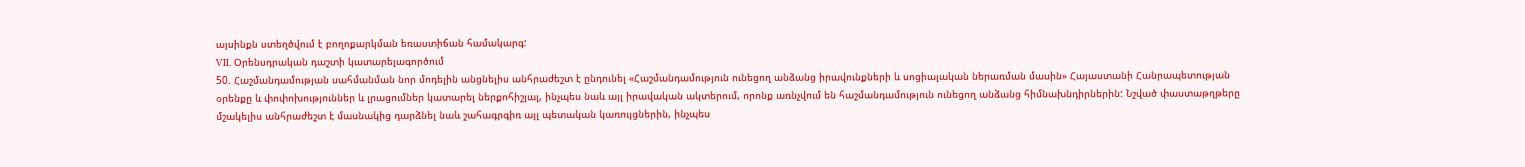այսինքն ստեղծվում է բողոքարկման եռաստիճան համակարգ:
VII. Օրենսդրական դաշտի կատարելագործում
50. Հաշմանդամության սահմանման նոր մոդելին անցնելիս անհրաժեշտ է ընդունել «Հաշմանդամություն ունեցող անձանց իրավունքների և սոցիալական ներառման մասին» Հայաստանի Հանրապետության օրենքը և փոփոխություններ և լրացումներ կատարել ներքոհիշյալ, ինչպես նաև այլ իրավական ակտերում, որոնք առնչվում են հաշմանդամություն ունեցող անձանց հիմնախնդիրներին: Նշված փաստաթղթերը մշակելիս անհրաժեշտ է մասնակից դարձնել նաև շահագրգիռ այլ պետական կառույցներին, ինչպես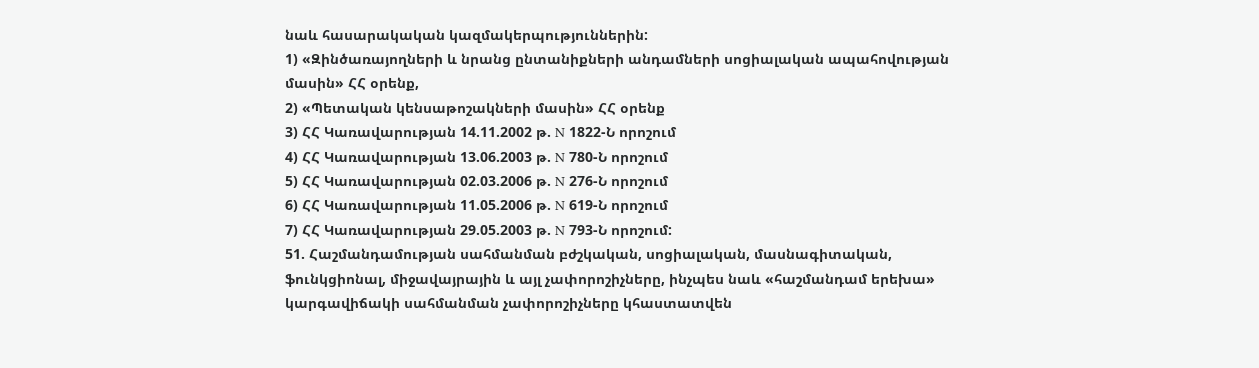նաև հասարակական կազմակերպություններին:
1) «Զինծառայողների և նրանց ընտանիքների անդամների սոցիալական ապահովության մասին» ՀՀ օրենք,
2) «Պետական կենսաթոշակների մասին» ՀՀ օրենք
3) ՀՀ Կառավարության 14.11.2002 թ. N 1822-Ն որոշում
4) ՀՀ Կառավարության 13.06.2003 թ. N 780-Ն որոշում
5) ՀՀ Կառավարության 02.03.2006 թ. N 276-Ն որոշում
6) ՀՀ Կառավարության 11.05.2006 թ. N 619-Ն որոշում
7) ՀՀ Կառավարության 29.05.2003 թ. N 793-Ն որոշում:
51. Հաշմանդամության սահմանման բժշկական, սոցիալական, մասնագիտական, ֆունկցիոնալ, միջավայրային և այլ չափորոշիչները, ինչպես նաև «հաշմանդամ երեխա» կարգավիճակի սահմանման չափորոշիչները կհաստատվեն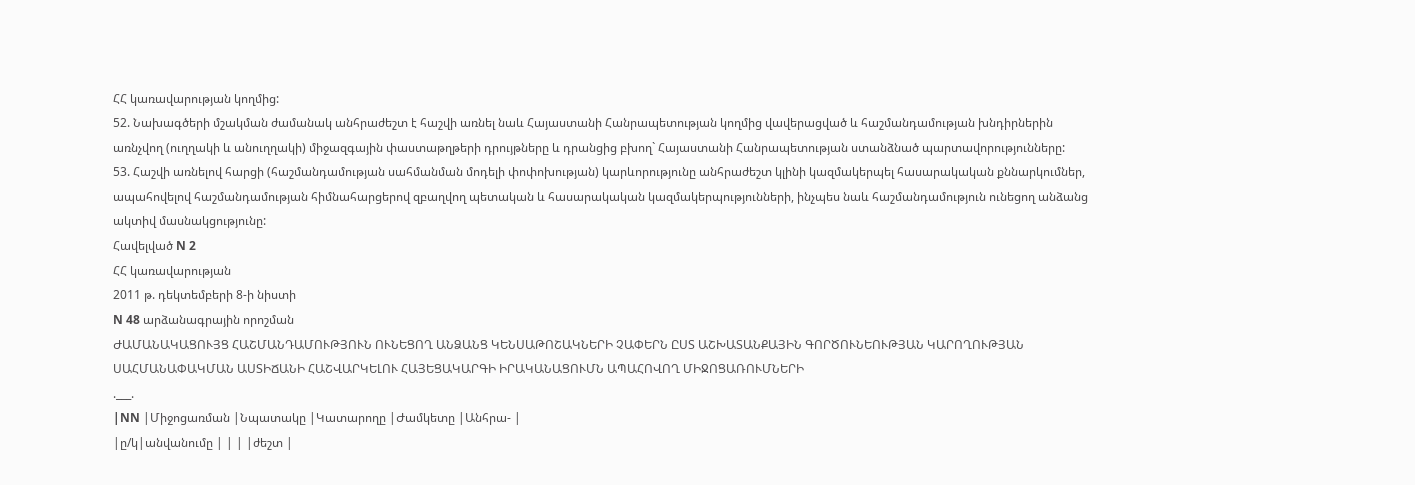ՀՀ կառավարության կողմից:
52. Նախագծերի մշակման ժամանակ անհրաժեշտ է հաշվի առնել նաև Հայաստանի Հանրապետության կողմից վավերացված և հաշմանդամության խնդիրներին առնչվող (ուղղակի և անուղղակի) միջազգային փաստաթղթերի դրույթները և դրանցից բխող` Հայաստանի Հանրապետության ստանձնած պարտավորությունները:
53. Հաշվի առնելով հարցի (հաշմանդամության սահմանման մոդելի փոփոխության) կարևորությունը անհրաժեշտ կլինի կազմակերպել հասարակական քննարկումներ, ապահովելով հաշմանդամության հիմնահարցերով զբաղվող պետական և հասարակական կազմակերպությունների, ինչպես նաև հաշմանդամություն ունեցող անձանց ակտիվ մասնակցությունը:
Հավելված N 2
ՀՀ կառավարության
2011 թ. դեկտեմբերի 8-ի նիստի
N 48 արձանագրային որոշման
ԺԱՄԱՆԱԿԱՑՈՒՅՑ ՀԱՇՄԱՆԴԱՄՈՒԹՅՈՒՆ ՈՒՆԵՑՈՂ ԱՆՁԱՆՑ ԿԵՆՍԱԹՈՇԱԿՆԵՐԻ ՉԱՓԵՐՆ ԸՍՏ ԱՇԽԱՏԱՆՔԱՅԻՆ ԳՈՐԾՈՒՆԵՈՒԹՅԱՆ ԿԱՐՈՂՈՒԹՅԱՆ ՍԱՀՄԱՆԱՓԱԿՄԱՆ ԱՍՏԻՃԱՆԻ ՀԱՇՎԱՐԿԵԼՈՒ ՀԱՅԵՑԱԿԱՐԳԻ ԻՐԱԿԱՆԱՑՈՒՄՆ ԱՊԱՀՈՎՈՂ ՄԻՋՈՑԱՌՈՒՄՆԵՐԻ
.___.
|NN |Միջոցառման |Նպատակը |Կատարողը |Ժամկետը |Անհրա- |
|ը/կ|անվանումը | | | |ժեշտ |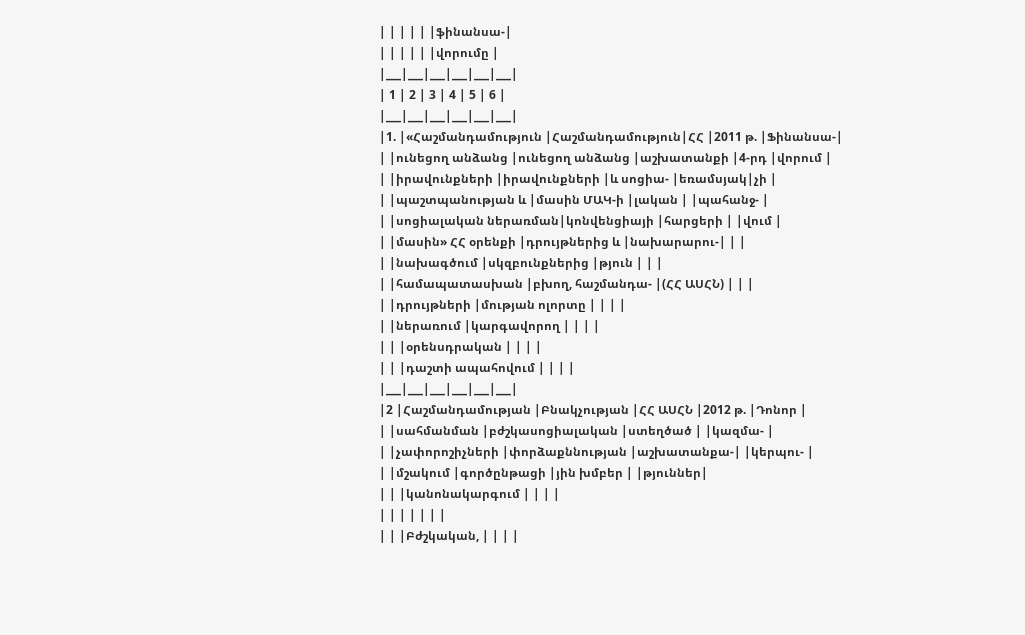| | | | | |ֆինանսա-|
| | | | | |վորումը |
|___|___|___|___|___|___|
| 1 | 2 | 3 | 4 | 5 | 6 |
|___|___|___|___|___|___|
|1. |«Հաշմանդամություն |Հաշմանդամություն|ՀՀ |2011 թ. |Ֆինանսա-|
| |ունեցող անձանց |ունեցող անձանց |աշխատանքի |4-րդ |վորում |
| |իրավունքների |իրավունքների |և սոցիա- |եռամսյակ|չի |
| |պաշտպանության և |մասին ՄԱԿ-ի |լական | |պահանջ- |
| |սոցիալական ներառման|կոնվենցիայի |հարցերի | |վում |
| |մասին» ՀՀ օրենքի |դրույթներից և |նախարարու-| | |
| |նախագծում |սկզբունքներից |թյուն | | |
| |համապատասխան |բխող, հաշմանդա- |(ՀՀ ԱՍՀՆ) | | |
| |դրույթների |մության ոլորտը | | | |
| |ներառում |կարգավորող | | | |
| | |օրենսդրական | | | |
| | |դաշտի ապահովում | | | |
|___|___|___|___|___|___|
|2 |Հաշմանդամության |Բնակչության |ՀՀ ԱՍՀՆ |2012 թ. |Դոնոր |
| |սահմանման |բժշկասոցիալական |ստեղծած | |կազմա- |
| |չափորոշիչների |փորձաքննության |աշխատանքա-| |կերպու- |
| |մշակում |գործընթացի |յին խմբեր | |թյուններ|
| | |կանոնակարգում | | | |
| | | | | | |
| | |Բժշկական, | | | |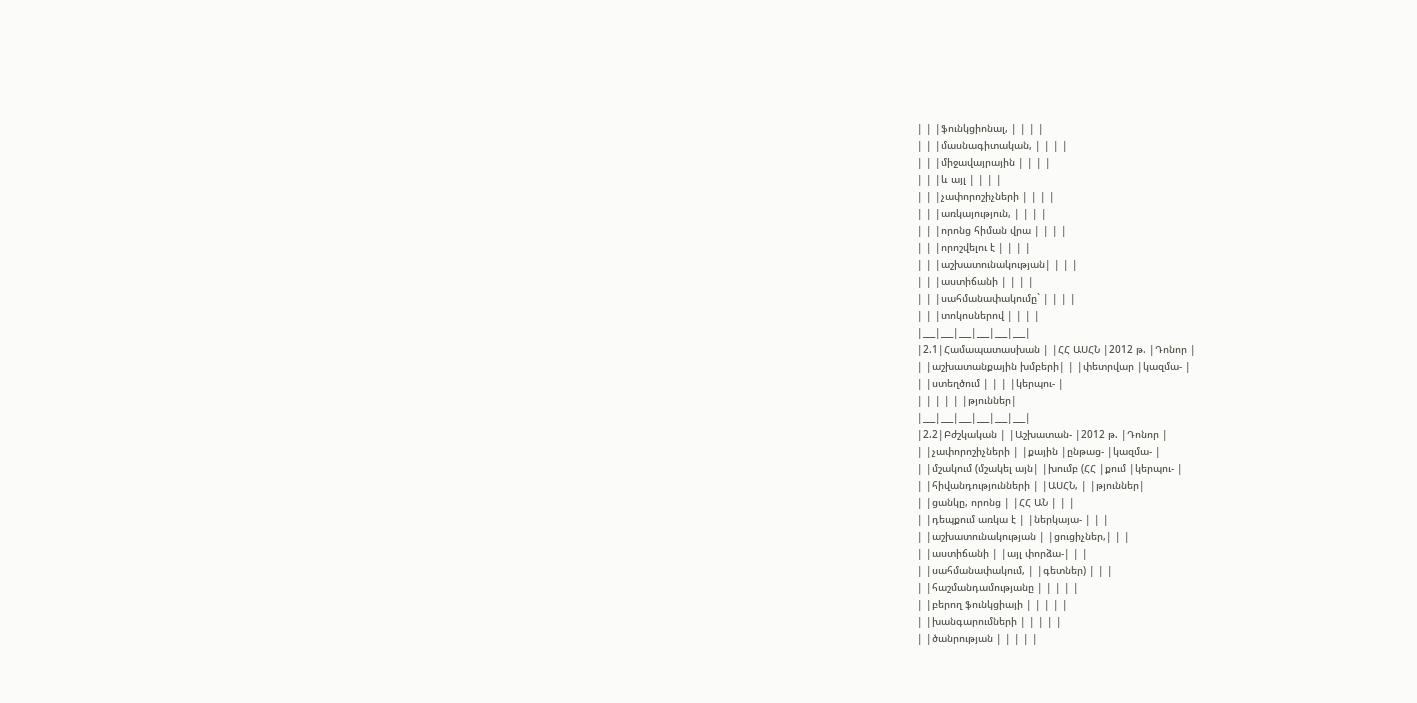| | |ֆունկցիոնալ, | | | |
| | |մասնագիտական, | | | |
| | |միջավայրային | | | |
| | |և այլ | | | |
| | |չափորոշիչների | | | |
| | |առկայություն, | | | |
| | |որոնց հիման վրա | | | |
| | |որոշվելու է | | | |
| | |աշխատունակության| | | |
| | |աստիճանի | | | |
| | |սահմանափակումը` | | | |
| | |տոկոսներով | | | |
|___|___|___|___|___|___|
|2.1|Համապատասխան | |ՀՀ ԱՍՀՆ |2012 թ. |Դոնոր |
| |աշխատանքային խմբերի| | |փետրվար |կազմա- |
| |ստեղծում | | | |կերպու- |
| | | | | |թյուններ|
|___|___|___|___|___|___|
|2.2|Բժշկական | |Աշխատան- |2012 թ. |Դոնոր |
| |չափորոշիչների | |քային |ընթաց- |կազմա- |
| |մշակում (մշակել այն| |խումբ (ՀՀ |քում |կերպու- |
| |հիվանդությունների | |ԱՍՀՆ, | |թյուններ|
| |ցանկը, որոնց | |ՀՀ ԱՆ | | |
| |դեպքում առկա է | |ներկայա- | | |
| |աշխատունակության | |ցուցիչներ,| | |
| |աստիճանի | |այլ փորձա-| | |
| |սահմանափակում, | |գետներ) | | |
| |հաշմանդամությանը | | | | |
| |բերող ֆունկցիայի | | | | |
| |խանգարումների | | | | |
| |ծանրության | | | | |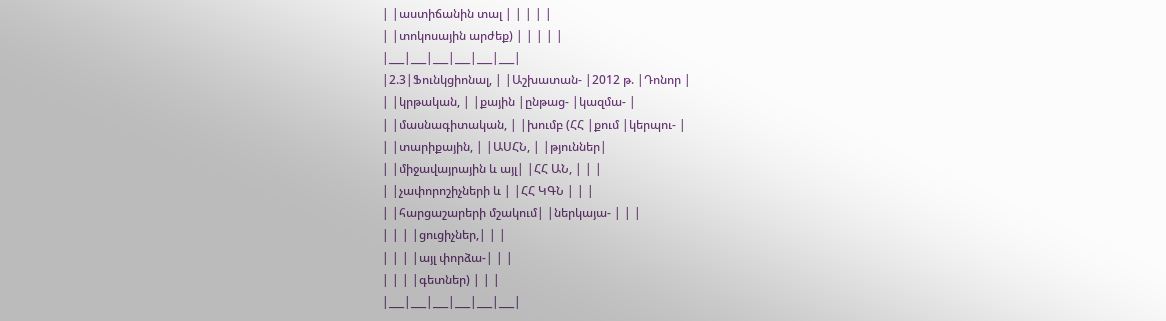| |աստիճանին տալ | | | | |
| |տոկոսային արժեք) | | | | |
|___|___|___|___|___|___|
|2.3|Ֆունկցիոնալ, | |Աշխատան- |2012 թ. |Դոնոր |
| |կրթական, | |քային |ընթաց- |կազմա- |
| |մասնագիտական, | |խումբ (ՀՀ |քում |կերպու- |
| |տարիքային, | |ԱՍՀՆ, | |թյուններ|
| |միջավայրային և այլ| |ՀՀ ԱՆ, | | |
| |չափորոշիչների և | |ՀՀ ԿԳՆ | | |
| |հարցաշարերի մշակում| |ներկայա- | | |
| | | |ցուցիչներ,| | |
| | | |այլ փորձա-| | |
| | | |գետներ) | | |
|___|___|___|___|___|___|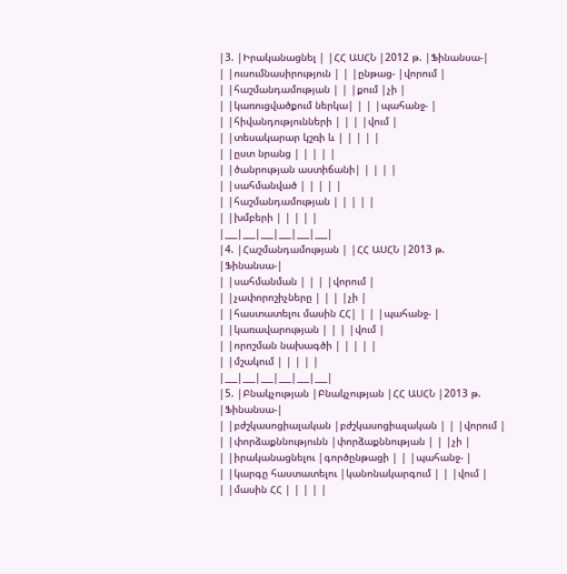|3. |Իրականացնել | |ՀՀ ԱՍՀՆ |2012 թ. |Ֆինանսա-|
| |ուսումնասիրություն | | |ընթաց- |վորում |
| |հաշմանդամության | | |քում |չի |
| |կառուցվածքում ներկա| | | |պահանջ- |
| |հիվանդությունների | | | |վում |
| |տեսակարար կշռի և | | | | |
| |ըստ նրանց | | | | |
| |ծանրության աստիճանի| | | | |
| |սահմանված | | | | |
| |հաշմանդամության | | | | |
| |խմբերի | | | | |
|___|___|___|___|___|___|
|4. |Հաշմանդամության | |ՀՀ ԱՍՀՆ |2013 թ. |Ֆինանսա-|
| |սահմանման | | | |վորում |
| |չափորոշիչները | | | |չի |
| |հաստատելու մասին ՀՀ| | | |պահանջ- |
| |կառավարության | | | |վում |
| |որոշման նախագծի | | | | |
| |մշակում | | | | |
|___|___|___|___|___|___|
|5. |Բնակչության |Բնակչության |ՀՀ ԱՍՀՆ |2013 թ. |Ֆինանսա-|
| |բժշկասոցիալական |բժշկասոցիալական | | |վորում |
| |փորձաքննությունն |փորձաքննության | | |չի |
| |իրականացնելու |գործընթացի | | |պահանջ- |
| |կարգը հաստատելու |կանոնակարգում | | |վում |
| |մասին ՀՀ | | | | |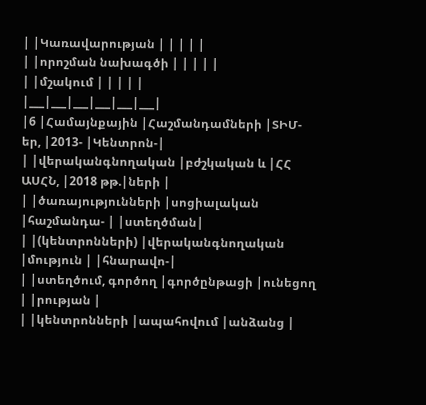| |Կառավարության | | | | |
| |որոշման նախագծի | | | | |
| |մշակում | | | | |
|___|___|___|___|___|___|
|6 |Համայնքային |Հաշմանդամների |ՏԻՄ-եր, |2013- |Կենտրոն-|
| |վերականգնողական |բժշկական և |ՀՀ ԱՍՀՆ, |2018 թթ.|ների |
| |ծառայությունների |սոցիալական |հաշմանդա- | |ստեղծման|
| |(կենտրոնների) |վերականգնողական |մություն | |հնարավո-|
| |ստեղծում, գործող |գործընթացի |ունեցող | |րության |
| |կենտրոնների |ապահովում |անձանց |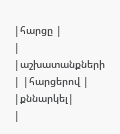|հարցը |
| |աշխատանքների | |հարցերով | |քննարկել|
|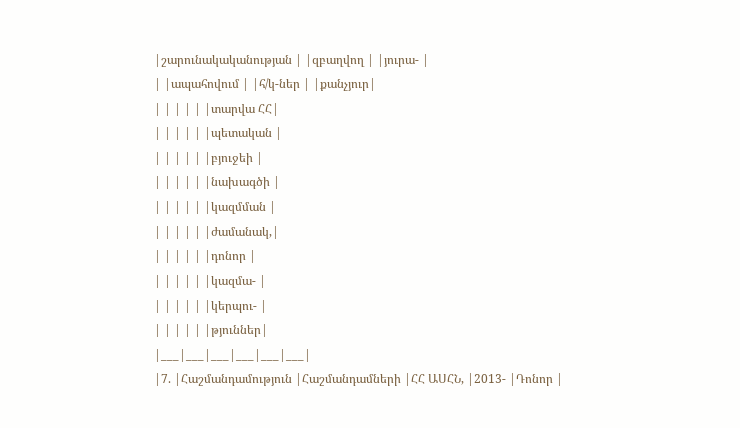|շարունակականության | |զբաղվող | |յուրա- |
| |ապահովում | |հ/կ-ներ | |քանչյուր|
| | | | | |տարվա ՀՀ|
| | | | | |պետական |
| | | | | |բյուջեի |
| | | | | |նախագծի |
| | | | | |կազմման |
| | | | | |ժամանակ,|
| | | | | |դոնոր |
| | | | | |կազմա- |
| | | | | |կերպու- |
| | | | | |թյուններ|
|___|___|___|___|___|___|
|7. |Հաշմանդամություն |Հաշմանդամների |ՀՀ ԱՍՀՆ, |2013- |Դոնոր |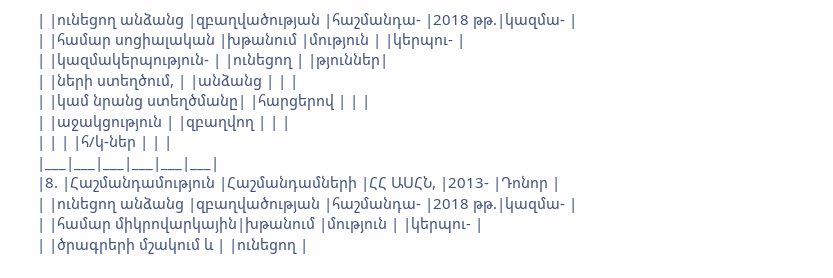| |ունեցող անձանց |զբաղվածության |հաշմանդա- |2018 թթ.|կազմա- |
| |համար սոցիալական |խթանում |մություն | |կերպու- |
| |կազմակերպություն- | |ունեցող | |թյուններ|
| |ների ստեղծում, | |անձանց | | |
| |կամ նրանց ստեղծմանը| |հարցերով | | |
| |աջակցություն | |զբաղվող | | |
| | | |հ/կ-ներ | | |
|___|___|___|___|___|___|
|8. |Հաշմանդամություն |Հաշմանդամների |ՀՀ ԱՍՀՆ, |2013- |Դոնոր |
| |ունեցող անձանց |զբաղվածության |հաշմանդա- |2018 թթ.|կազմա- |
| |համար միկրովարկային|խթանում |մություն | |կերպու- |
| |ծրագրերի մշակում և | |ունեցող |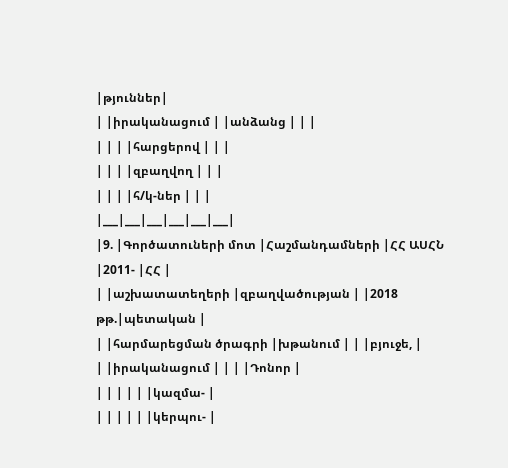|թյուններ|
| |իրականացում | |անձանց | | |
| | | |հարցերով | | |
| | | |զբաղվող | | |
| | | |հ/կ-ներ | | |
|___|___|___|___|___|___|
|9. |Գործատուների մոտ |Հաշմանդամների |ՀՀ ԱՍՀՆ |2011- |ՀՀ |
| |աշխատատեղերի |զբաղվածության | |2018 թթ.|պետական |
| |հարմարեցման ծրագրի |խթանում | | |բյուջե, |
| |իրականացում | | | |Դոնոր |
| | | | | |կազմա- |
| | | | | |կերպու- |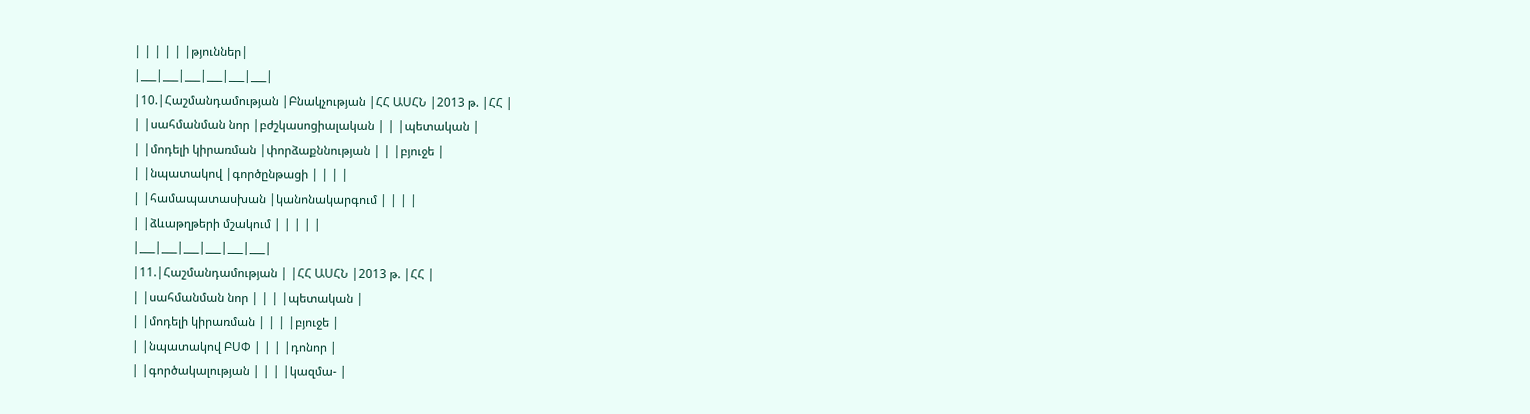| | | | | |թյուններ|
|___|___|___|___|___|___|
|10.|Հաշմանդամության |Բնակչության |ՀՀ ԱՍՀՆ |2013 թ. |ՀՀ |
| |սահմանման նոր |բժշկասոցիալական | | |պետական |
| |մոդելի կիրառման |փորձաքննության | | |բյուջե |
| |նպատակով |գործընթացի | | | |
| |համապատասխան |կանոնակարգում | | | |
| |ձևաթղթերի մշակում | | | | |
|___|___|___|___|___|___|
|11.|Հաշմանդամության | |ՀՀ ԱՍՀՆ |2013 թ. |ՀՀ |
| |սահմանման նոր | | | |պետական |
| |մոդելի կիրառման | | | |բյուջե |
| |նպատակով ԲՍՓ | | | |դոնոր |
| |գործակալության | | | |կազմա- |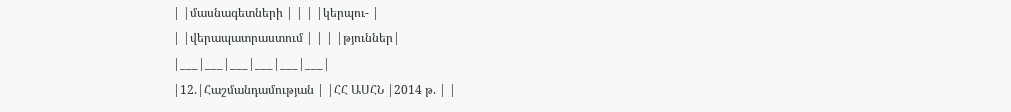| |մասնագետների | | | |կերպու- |
| |վերապատրաստում | | | |թյուններ|
|___|___|___|___|___|___|
|12.|Հաշմանդամության | |ՀՀ ԱՍՀՆ |2014 թ. | |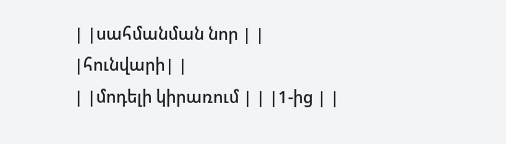| |սահմանման նոր | | |հունվարի| |
| |մոդելի կիրառում | | |1-ից | |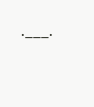.___.